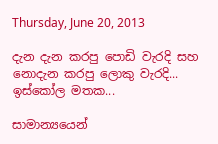Thursday, June 20, 2013

දැන දැන කරපු පොඩි වැරදි සහ නොදැන කරපු ලොකු වැරදි... ඉස්කෝල මතක...

සාමාන්‍යයෙන්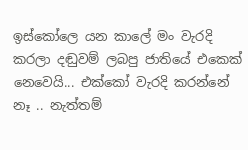ඉස්කෝලෙ යන කාලේ මං වැරදි කරලා දඬුවම් ලබපු ජාතියේ එකෙක් නෙවෙයි... එක්කෝ වැරදි කරන්නේ නෑ .. නැත්තම්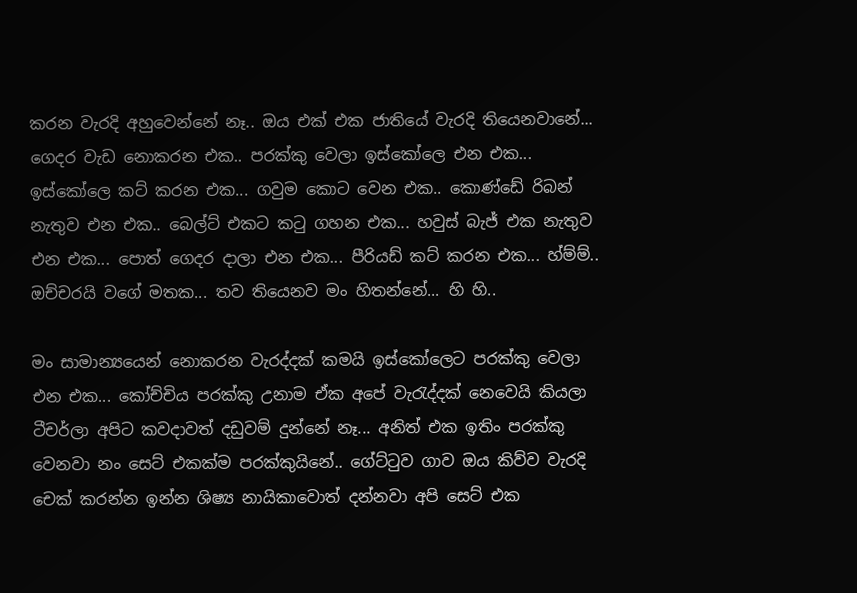කරන වැරදි අහුවෙන්නේ නෑ.. ඔය එක් එක ජාතියේ වැරදි තියෙනවානේ... ගෙදර වැඩ නොකරන එක.. පරක්කු වෙලා ඉස්කෝලෙ එන එක... ඉස්කෝලෙ කට් කරන එක... ගවුම කොට වෙන එක.. කොණ්ඩේ රිබන් නැතුව එන එක.. බෙල්ට් එකට කටු ගහන එක... හවුස් බැජ් එක නැතුව එන එක... පොත් ගෙදර දාලා එන එක... පීරියඩ් කට් කරන එක... හ්ම්ම්.. ඔච්චරයි වගේ මතක... තව තියෙනව මං හිතන්නේ... හි හි..

මං සාමාන්‍යයෙන් නොකරන වැරද්දක් කමයි ඉස්කෝලෙට පරක්කු වෙලා එන එක... කෝච්චිය පරක්කු උනාම ඒක අපේ වැරැද්දක් නෙවෙයි කියලා ටීචර්ලා අපිට කවදාවත් දඩුවම් දුන්නේ නෑ... අනිත් එක ඉතිං පරක්කු වෙනවා නං සෙට් එකක්ම පරක්කුයිනේ.. ගේට්ටුව ගාව ඔය කිව්ව වැරදි  චෙක් කරන්න ඉන්න ශිෂ්‍ය නායිකාවොත් දන්නවා අපි සෙට් එක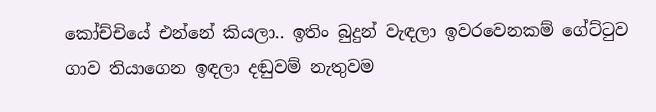කෝච්චියේ එන්නේ කියලා.. ඉතිං බුදුන් වැඳලා ඉවරවෙනකම් ගේට්ටුව ගාව තියාගෙන ඉඳලා දඬුවම් නැතුවම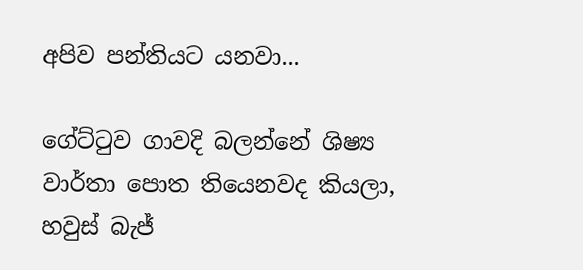අපිව පන්තියට යනවා...

ගේට්ටුව ගාවදි බලන්නේ ශිෂ්‍ය වාර්තා‌ පොත තියෙනවද කියලා, හවුස් බැජ්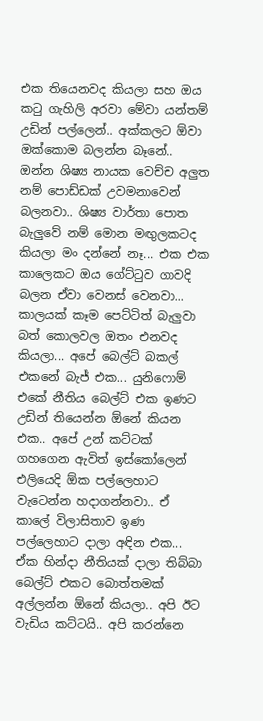එක තියෙනවද කියලා සහ ඔය කටු ගැහිලි අරවා මේවා යන්තම් උඩින් පල්ලෙන්.. අක්කලට ඕවා ඔක්කොම බලන්න බෑනේ.. ඔන්න ශිෂ්‍ය නායක වෙච්ච අලුත නම් පොඩ්ඩක් උවමනාවෙන් බලනවා.. ශිෂ්‍ය වාර්තා පොත බැලුවේ නම් මොන මඟුලකටද කියලා මං දන්නේ නෑ... එක එක කාලෙකට ඔය ගේට්ටුව ගාවදි බලන ඒවා වෙනස් වෙනවා... කාලයක් කෑම පෙට්ටිත් බැලුවා බත් කොලවල ඔතං එනවද කියලා... අපේ බෙල්ට් බකල් එකනේ බැජ් එක... යුනිෆොම් එකේ නීතිය බෙල්ට් එක ඉණට උඩින් තියෙන්න ඕනේ කියන එක.. අපේ උන් කට්ටක් ගහගෙන ඇවිත් ඉස්කෝලෙන් එලියෙදි ඕක පල්ලෙහාට වැටෙන්න හදාගන්නවා.. ඒ කාලේ විලාසිතාව ඉණ පල්ලෙහාට දාලා අඳින එක... ඒක හින්දා නීතියක් දාලා තිබ්බා බෙල්ට් එකට‌ බොත්තමක් අල්ලන්න ඕනේ කියලා.. අපි ඊට වැඩිය කට්ටයි.. අපි කරන්නෙ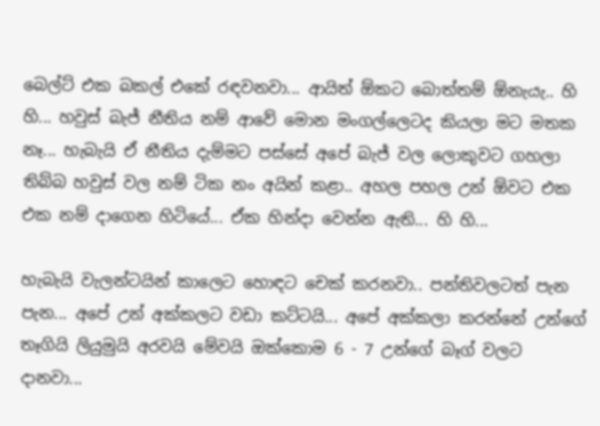බෙල්ට් එක බකල් එකේ රඳවනවා... ආයිත් ඕකට බොත්තම් ඕනැයැ.. හි හි... හවුස් බැජ් නීතිය නම් ආවේ මොන මංගල්ලෙටද කියලා මට මතක නෑ... හැබැයි ඒ නීතිය දැම්මට පස්සේ අපේ බැජ් වල ලොකුවට ගහලා තිබ්බ හවුස් වල නම් ටික නං අයින් කළා.. අහල පහල උන් ඕවට එක එක නම් දාගෙන හිටියේ... ඒක හින්දා වෙන්න ඇති... හි හි...

හැබැයි වැලන්ටයින් කාලෙට හොඳට චෙක් කරනවා.. පන්තිවලටත් පැන පැන... අපේ උන් අක්කලට වඩා කට්ටයි... අපේ අක්කලා කරන්නේ උන්ගේ තෑගියි ලියුමුයි අරවයි මේවයි ඔක්කොම 6 - 7 උන්ගේ බෑග් වලට දානවා...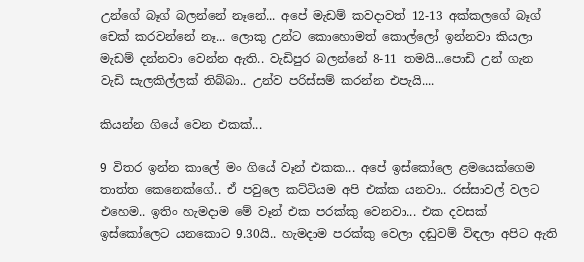උන්ගේ බෑග් බලන්නේ නෑනේ... අපේ මැඩම් කවදාවත් 12-13 අක්කලගේ බෑග් චෙක් කරවන්නේ නෑ... ලොකු උන්ට කොහොමත් කොල්ලෝ ඉන්නවා කියලා මැඩම් දන්නවා වෙන්න ඇති.. වැඩිපුර බලන්නේ 8-11 තමයි...පොඩි උන් ගැන වැඩි සැලකිල්ලක් තිබ්බා.. උන්ව පරිස්සම් කරන්න එපැයි....

කියන්න ගියේ වෙන එකක්...

9 විතර ඉන්න කාලේ මං ගියේ වෑන් එකක... අපේ ඉස්කෝලෙ ළමයෙක්ගෙම තාත්ත කෙනෙක්ගේ.. ඒ පවුලෙ කට්ටියම අපි එක්ක යනවා.. රස්සාවල් වලට එහෙම.. ඉතිං හැමදාම මේ වෑන් එක පරක්කු වෙනවා... එක දවසක් ඉස්කෝලෙට යනකොට 9.30යි.. හැමදාම පරක්කු වෙලා දඬුවම් විඳලා අපි‌ට ඇති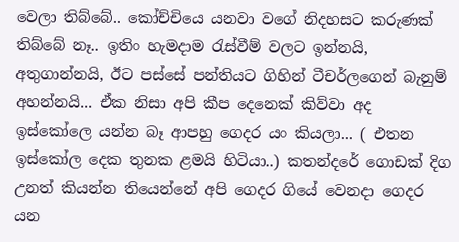වෙලා තිබ්බේ.. කෝච්චියෙ යනවා වගේ නිදහසට කරුණක් තිබ්බේ නෑ.. ඉතිං හැමදාම රැස්වීම් වලට ඉන්නයි, අතුගාන්නයි, ඊට පස්සේ පන්තියට ගිහින් ටීචර්ලගෙන් බැනුම් අහන්නයි... ඒක නිසා අපි කීප දෙනෙක් කිව්වා අද ඉස්කෝලෙ යන්න බෑ ආපහු ගෙදර යං කියලා... ( එතන ඉස්කෝල දෙක තුනක ළමයි හිටියා..) කතන්දරේ ගොඩක් දිග උනත් කියන්න තියෙන්නේ අපි ගෙදර ගියේ වෙනදා ගෙදර යන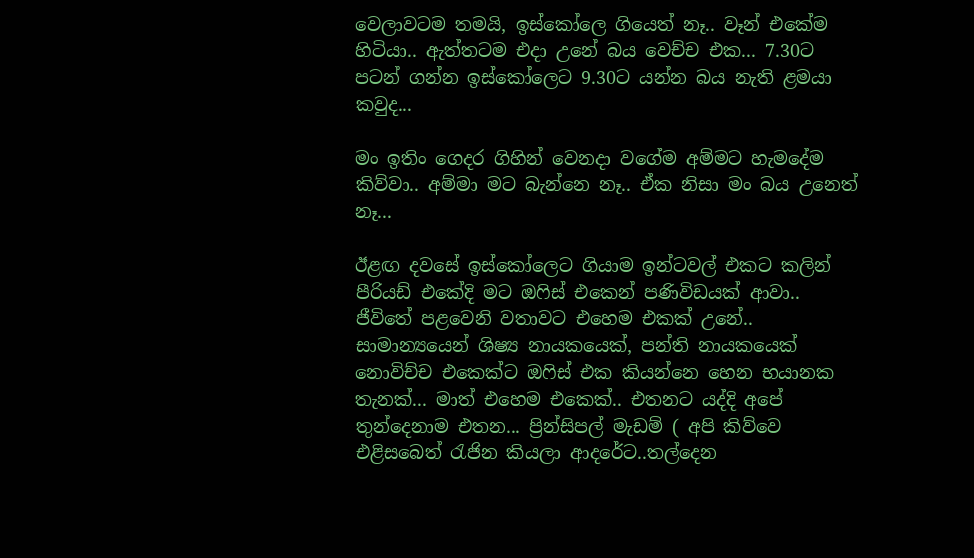වෙලාවටම තමයි, ඉස්කෝලෙ ගියෙත් නෑ.. වෑන් එකේම හිටියා.. ඇත්තටම එදා උනේ බය වෙච්ච එක... 7.30ට පටන් ගන්න ඉස්කෝලෙට 9.30ට යන්න බය නැති ළමයා කවුද...

මං ඉතිං ගෙදර ගිහින් වෙනදා වගේම අම්මට හැමදේම කිව්වා.. අම්මා මට බැන්නෙ නෑ.. ඒක නිසා මං බය උනෙත් නෑ...

ඊළඟ දවසේ ඉස්කෝලෙට ගියාම ඉන්ටවල් එකට කලින් පීරියඩ් එකේදි මට ඔෆිස් එකෙන් පණිවිඩයක් ආවා.. ජීවිතේ පළවෙනි වතාවට එහෙම එකක් උනේ.. සාමාන්‍යයෙන් ශිෂ්‍ය නායකයෙක්, පන්ති නායකයෙක් නොවිච්ච එකෙක්ට ඔෆිස් එක කියන්නෙ හෙන භයානක තැනක්... මාත් එහෙම එකෙක්.. එතනට යද්දි අපේ තුන්දෙනාම එතන... ප්‍රින්සිපල් මැඩම් ( අපි කිව්වෙ එළිසබෙත් රැජින කියලා ආදරේට..තල්දෙන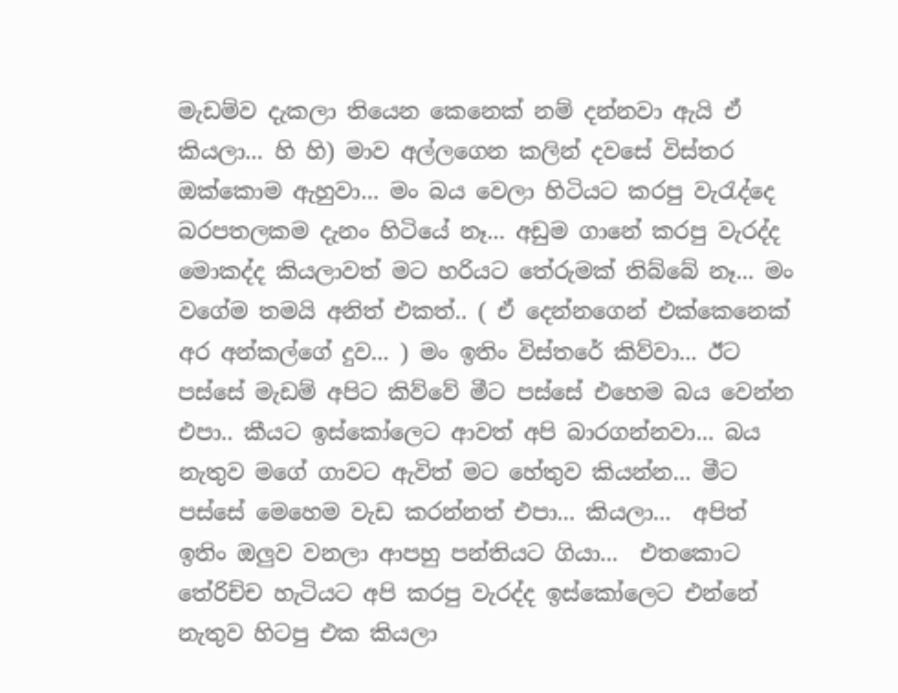මැඩම්ව දැකලා තියෙන කෙනෙක් නම් දන්නවා ඇයි ඒ කියලා... හි හි) මාව අල්ලගෙන කලින් දවසේ විස්තර ඔක්කොම ඇහුවා... මං බය වෙලා හිටියට කරපු වැරැද්දෙ බරපතලකම දැනං හිටියේ නෑ... අඩුම ගානේ කරපු වැරද්ද මොකද්ද කියලාවත් මට හරියට තේරුමක් තිබ්බේ නෑ... මං වගේම තමයි අනිත් එකත්.. ( ඒ දෙන්නගෙන් එක්කෙනෙක් අර අන්කල්ගේ දුව... ) මං ඉතිං විස්තරේ කිව්වා... ඊට පස්සේ මැඩම් අපිට කිව්වේ මීට පස්සේ එහෙම බය වෙන්න එපා.. කීයට ඉස්කෝලෙට ආවත් අපි බාරගන්නවා... බය නැතුව මගේ ගාවට ඇවිත් මට ‌හේතුව කියන්න... මීට පස්සේ මෙහෙම වැඩ කරන්නත් එපා... කියලා...  අපිත් ඉතිං ඔලුව වනලා ආපහු පන්තියට ගියා...  එතකොට තේරිච්ච හැටියට අපි කරපු වැරද්ද ඉස්කෝලෙට එන්නේ නැතුව හිටපු එක කියලා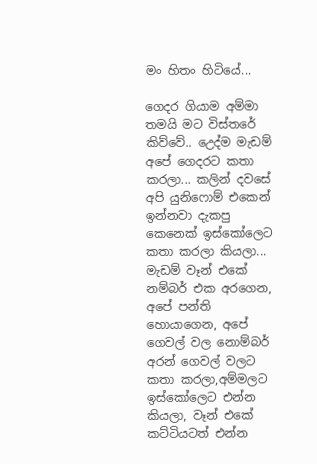මං හිතං හිටියේ...

ගෙදර ගියාම අම්මා තමයි මට විස්තරේ කිව්වේ.. උ‌ෙද්ම මැඩම් අපේ ගෙදරට කතා කරලා... කලින් දවසේ අපි යුනි‌ෆොම් එකෙන් ඉන්නවා දැකපු කෙනෙක් ඉස්කෝලෙට කතා කරලා කියලා... මැඩම් වෑන් එකේ නම්බර් එක අරගෙන, අපේ පන්ති හොයාගෙන, අපේ ගෙවල් වල නොම්බර් අරන් ගෙවල් වලට කතා කරලා,අම්මලට ඉස්කෝලෙට එන්න කියලා, වෑන් එකේ කට්ටියටත් එන්න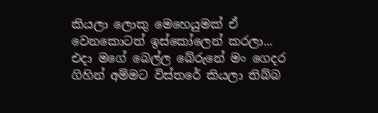කියලා ලොකු මෙහෙයුමක් ඒ වෙනකොටත් ඉස්කෝලෙන් කරලා... එදා මගේ බෙල්ල බේරුනේ මං ගෙදර ගිහින් අම්මට විස්තරේ කියලා තිබ්බ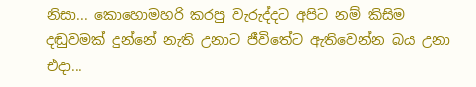නිසා... කොහොමහරි කරපු වැරුද්දට අපිට නම් කිසිම දඬුවමක් දුන්නේ නැති උනාට ජීවිතේට ඇතිවෙන්න බය උනා එදා...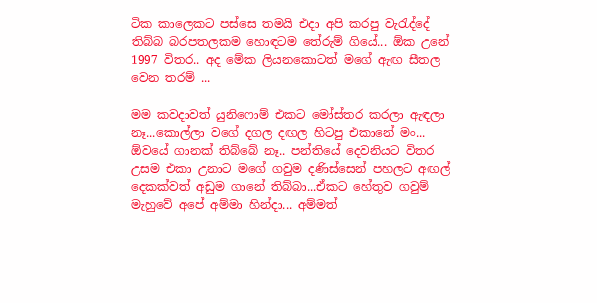ටික කාලෙකට පස්සෙ තමයි එදා අපි කරපු වැරැද්දේ තිබ්බ බරපතලකම හොඳටම ‌තේරුම් ගියේ... ඕක උනේ 1997 විතර.. අද මේක ලියනකොටත් මගේ ඇඟ සීතල වෙන තරම් ...

මම කවදාවත් යුනි‌ෆොම් එකට මෝස්තර කරලා ඇඳලා නෑ...කොල්ලා වගේ දගල දඟල හිටපු එකානේ මං... ඕවයේ ගානක් තිබ්බේ නෑ.. පන්තියේ දෙවනියට විතර උසම එකා උනාට මගේ ගවුම දණිස්සෙන් පහලට අඟල් දෙකක්වත් අඩුම ගානේ තිබ්බා...ඒකට හේතුව ගවුම් මැහුවේ අපේ අම්මා හින්දා... අම්මත්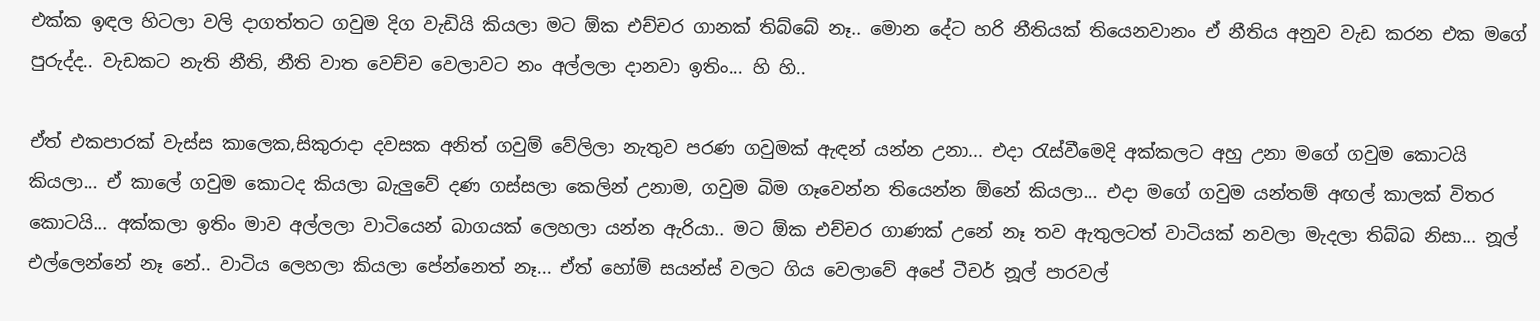එක්ක ඉඳල හිටලා වලි දාගත්තට ගවුම දිග වැඩියි කියලා මට ඕක එච්චර ගානක් තිබ්බේ නෑ.. මොන දේට හරි නීතියක් තියෙනවානං ඒ නීතිය අනුව වැඩ කරන එක මගේ පුරුද්ද.. වැඩකට නැති නීති, නීති වාත වෙච්ච වෙලාවට නං අල්ලලා දානවා ඉතිං... හි හි..

ඒත් එකපාරක් වැස්ස කාලෙක,සිකුරාදා දවසක අනිත් ගවුම් වේලිලා නැතුව පරණ ගවුමක් ඇඳන් යන්න උනා... එදා රැස්වීමෙදි අක්කලට අහු උනා මගේ ගවුම කොටයි කියලා... ඒ කාලේ ගවුම කොටද කියලා බැලුවේ දණ ගස්සලා කෙලින් උනාම, ගවුම බිම ගෑවෙන්න තියෙන්න ඕනේ කියලා... එදා මගේ ගවුම යන්තම් අඟල් කාලක් විතර කොටයි... අක්කලා ඉතිං මාව අල්ලලා වාටියෙන් බාගයක් ලෙහලා යන්න ඇරියා.. මට ඕක එච්චර ගාණක් උනේ නෑ තව ඇතුලටත් වාටියක් නවලා මැදලා තිබ්බ නිසා... නූල් එල්ලෙන්නේ නෑ නේ.. වාටිය ලෙහලා කියලා පේන්නෙත් නෑ... ඒත් හෝම් සයන්ස් වලට ගිය වෙලාවේ අපේ ටීචර් නූල් පාරවල්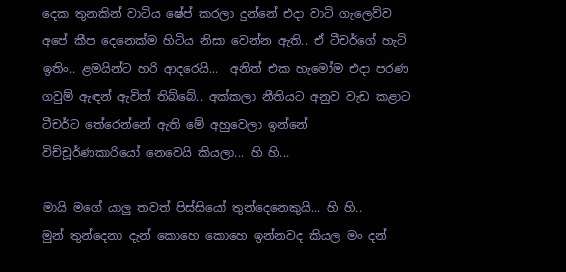දෙක තුනකින් වාටිය ෂේප් කරලා දුන්නේ එදා වාටි ගැලෙව්ව අපේ කීප දෙනෙක්ම හිටිය නිසා වෙන්න ඇති.. ඒ ටීචර්ගේ හැටි ඉතිං.. ළමයින්ට හරි ආදරෙයි...  අනිත් එක හැමෝම එදා පරණ ගවුම් ඇඳන් ඇවිත් තිබ්බේ.. අක්කලා නීතියට අනුව වැඩ කළාට ටීචර්ට තේරෙන්නේ ඇති මේ අහුවෙලා ඉන්නේ විච්චූර්ණකාරියෝ නෙවෙයි කියලා... හි හි...

මායි මගේ යාලු තවත් පිස්සියෝ තුන්දෙනෙකුයි... හි හි..
මුන් තුන්දෙනා දැන් කොහෙ කොහෙ ඉන්නවද කියල මං දන්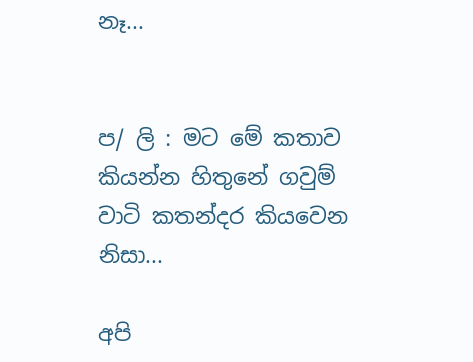නෑ...


ප/ ලි : මට මේ කතාව කියන්න හිතුනේ ගවුම් වාටි කතන්දර කියවෙන නිසා...

අපි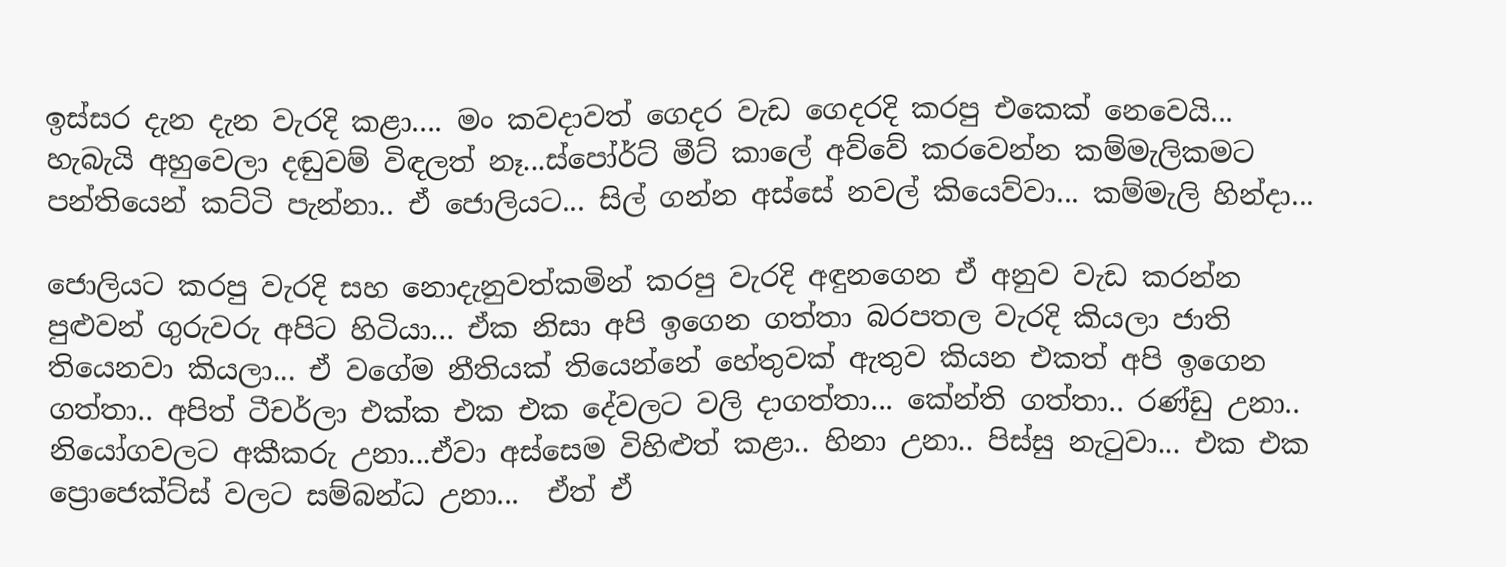ඉස්සර දැන දැන වැරදි කළා.... මං කවදාවත් ගෙදර වැඩ ගෙදරදි කරපු එකෙක් නෙවෙයි... හැබැයි අහුවෙලා දඬුවම් විඳලත් නෑ...ස්පෝර්ට් මීට් කාලේ අව්වේ කරවෙන්න කම්මැලිකමට පන්තියෙන් කට්ටි පැන්නා.. ඒ ජොලියට... සිල් ගන්න අස්සේ නවල් කියෙව්වා... කම්මැලි හින්දා...

ජොලියට කරපු වැරදි සහ නොදැනුවත්කමින් කරපු වැරදි අඳුනගෙන ඒ අනුව වැඩ කරන්න පුළුවන් ගුරුවරු අපිට හිටියා... ඒක නිසා අපි ඉගෙන ගත්තා බරපතල වැරදි කියලා ජාති තියෙනවා කියලා... ඒ වගේම නීතියක් තියෙන්නේ හේතුවක් ඇතුව කියන එකත් අපි ඉගෙන ගත්තා.. අපිත් ටීචර්ලා එක්ක එක එක දේවලට වලි දාගත්තා... කේන්ති ගත්තා.. රණ්ඩු උනා.. නියෝගවලට අකීකරු උනා...ඒවා අස්සෙම විහිළුත් කළා.. හිනා උනා.. පිස්සු නැටුවා... එක එක ප්‍රොජෙක්ට්ස් වලට සම්බන්ධ උනා...  ඒත් ඒ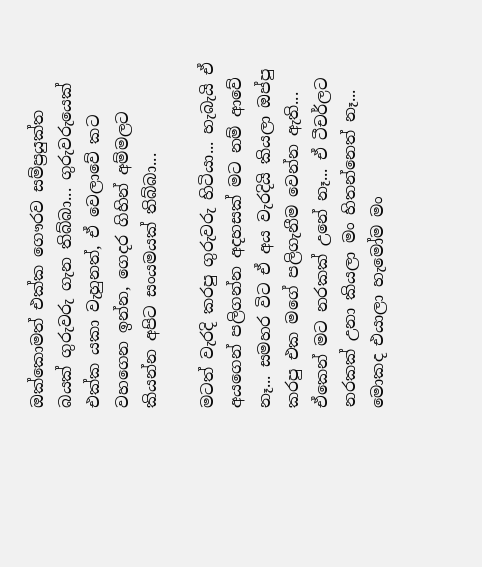ඔක්කොමත් එක්ක ගෞරව සම්ප්‍රයුක්ත බයක් ගුරුවරු ගැන තිබ්බා... ගුරුවරුයෙක් එක්ක යකා වැහුනත්, ඒ වෙලාවේ කට වහගෙන ඉන්න, ගෙදර ගිහින් අම්මලට කියන්න අපිට සංයමයක් තිබ්බා...

මටත් වැරදි කරපු ගුරුවරු හිටියා... හැබැයි ඒ අයගෙන් පලිගන්න අදහසක් මට නම් ආවේ නෑ... සමහර විට ඒ අය වැරදියි කියලා ඔප්පු කරපු එක මගේ පලිගැනීම වෙන්න ඇති... ඒකෙන් මට නරකක් උනේ නෑ... ඒ ටීචර්ල‌ට නරකක් උනා කියලා මං හිතන්නෙත් නෑ... මොකද එයාලා හැමෝම මං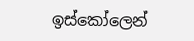ඉස්කෝලෙන්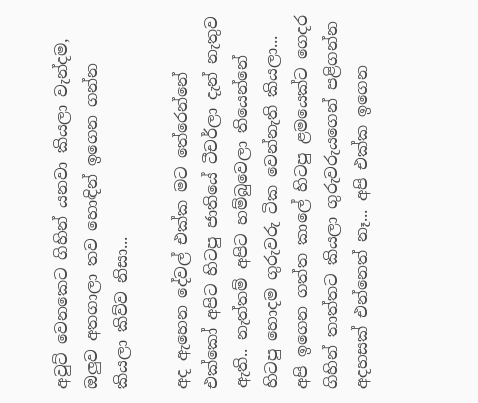අවුට් වෙනකෙට ගිහින් යනවා කියලා වැන්දම, ඔලුව අතගාලා තව හොඳින් ඉගෙන ගන්න කියලා කිව්ව නිසා...

අද ඇහෙන දේවල් එක්ක මට තේරෙන්නේ එක්කෝ අපිට හිටපු ජාතියේ ටීචර්ලා දැන් නැතුව ඇති.. නැත්තම් අපිට හම්බුවෙලා තියෙන්නේ හිටපු හොදම ගුරුවරු ටික වෙන්නැති කියලා... අපි ඉගෙන ගත්ත කාලේ හිටපු ළමයෙක්ට ගෙදර ගිහින් තාත්තට කියලා ගුරුවරුයගෙන් පළිගන්න අදහසක් එන්නෙත් නෑ... අපි එක්ක ඉගෙන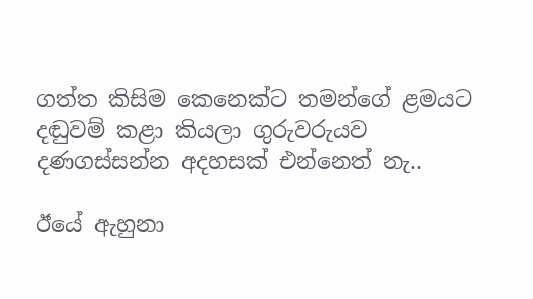ගත්ත කිසිම කෙනෙක්ට තමන්ගේ ළමයට දඬුවම් කළා කියලා ගුරුවරුයව දණගස්සන්න අදහසක්‌ එන්නෙත් නැ..

ඊයේ ඇහුනා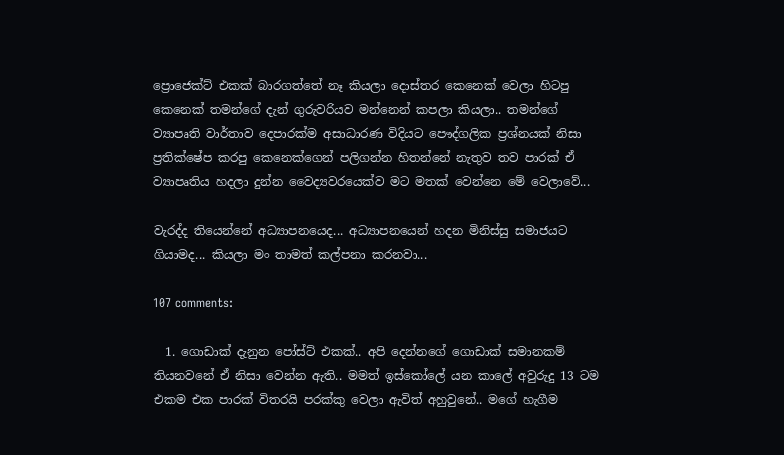ප්‍රොජෙක්ට් එකක් බාරගත්තේ නෑ කියලා දොස්තර කෙනෙක් වෙලා හිටපු කෙනෙක් තමන්ගේ දැන් ගුරුවරියව මන්නෙන් කපලා කියලා.. තමන්ගේ ව්‍යාපෘති වාර්තාව දෙපාරක්ම අසාධාරණ විදියට පෞද්ගලික ප්‍රශ්නයක් නිසා ප්‍රතික්ෂේප කරපු කෙනෙක්ගෙන් පලිගන්න හිතන්නේ නැතුව තව පාරක් ඒ ව්‍යාපෘතිය හදලා දුන්න වෛද්‍යවරයෙක්ව මට මතක් වෙන්නෙ මේ වෙලාවේ...

වැරද්ද තියෙන්නේ අධ්‍යාපනයෙද... අධ්‍යාපනයෙන් හදන මිනිස්සු සමාජයට ගියාමද... කියලා මං තාමත් කල්පනා කරනවා...

107 comments:

  1. ගොඩාක් දැනුන පෝස්ට් එකක්.. අපි දෙන්නගේ ගොඩාක් සමානකම් තියනවනේ ඒ නිසා වෙන්න ඇති.. මමත් ඉස්කෝලේ යන කාලේ අවුරුදු 13 ටම එකම එක පාරක් විතරයි පරක්කු වෙලා ඇවිත් අහුවුනේ.. මගේ හැගීම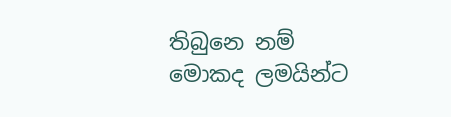තිබුනෙ නම් මොකද ලමයින්ට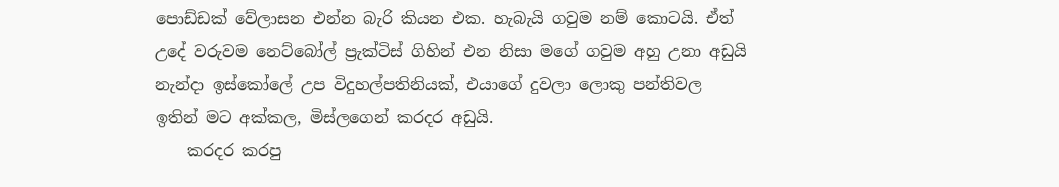පොඩ්ඩක් වේලාසන එන්න බැරි කියන එක. හැබැයි ගවුම නම් කොටයි. ඒත් උදේ වරුවම නෙට්බෝල් ප්‍රැක්ටිස් ගිහින් එන නිසා මගේ ගවුම අහු උනා අඩුයි නැන්දා ඉස්කෝලේ උප විදුහල්පතිනියක්, එයාගේ දුවලා ලොකු පන්තිවල ඉතින් මට අක්කල, මිස්ලගෙන් කරදර අඩුයි.
    කරදර කරපු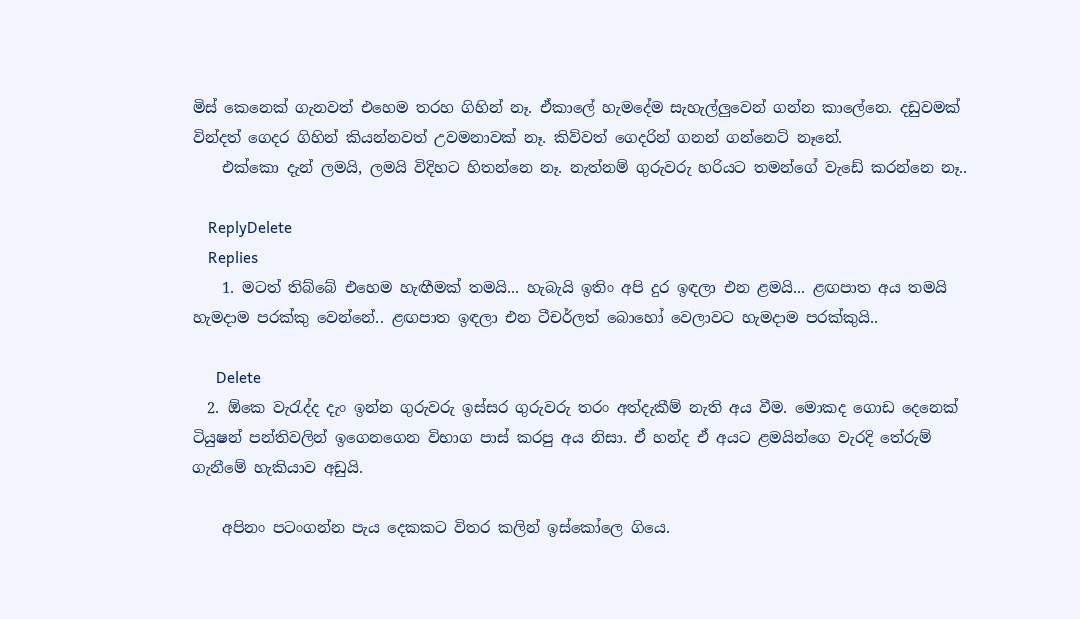මිස් කෙනෙක් ගැනවත් එහෙම තරහ ගිහින් නෑ. ඒකාලේ හැමදේම සැහැල්ලුවෙන් ගන්න කාලේනෙ. දඩුවමක් වින්දත් ගෙදර ගිහින් කියන්නවත් උවමනාවක් නෑ. කිව්වත් ගෙදරින් ගනන් ගන්නෙට් නෑනේ.
    එක්කො දැන් ලමයි, ලමයි විදිහට හිතන්නෙ නෑ. නැත්නම් ගුරුවරු හරියට තමන්ගේ වැඩේ කරන්නෙ නෑ..

    ReplyDelete
    Replies
    1. මටත් තිබ්බේ එහෙම හැඟීමක් තමයි... හැබැයි ඉතිං අපි දුර ඉඳලා එන ළමයි... ළඟපාත අය තමයි හැමදාම පරක්කු වෙන්නේ.. ළඟපාත ඉඳලා එන ටීචර්ලත් බොහෝ වෙලාවට හැමදාම පරක්කුයි..

      Delete
  2. ඕකෙ වැරැද්ද දැං ඉන්න ගුරුවරු ඉස්සර ගුරුවරු තරං අත්දැකීම් නැති අය වීම. මොකද ගොඩ දෙනෙක් ටියුෂන් පන්තිවලින් ඉගෙනගෙන විභාග පාස් කරපු අය නිසා. ඒ හන්ද ඒ අයට ළමයි‍න්ගෙ වැරදි තේරුම් ගැනීමේ හැකියාව අඩුයි.

    අපිනං පටංගන්න පැය දෙකකට විතර කලින් ඉස්කෝලෙ ගියෙ.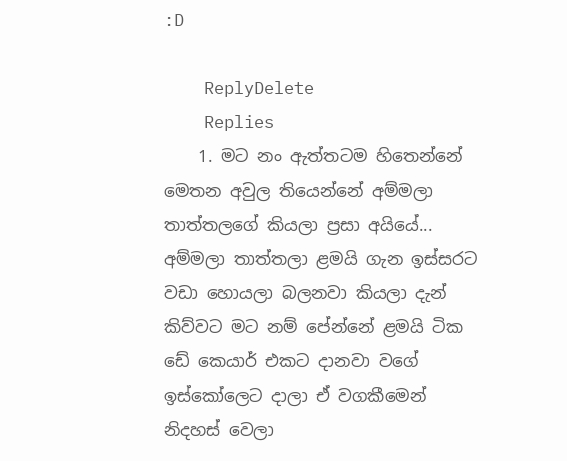:D

    ReplyDelete
    Replies
    1. මට නං ඇත්තටම හිතෙන්නේ මෙතන අවුල තියෙන්නේ අම්මලා තාත්තලගේ කියලා ප්‍රසා අයියේ... අම්මලා තාත්තලා ළමයි ගැන ඉස්සරට වඩා හොයලා බලනවා කියලා දැන් කිව්වට මට නම් පේන්නේ ළමයි ටික ඩේ කෙයාර් එකට දානවා වගේ ඉස්කෝලෙට දාලා ඒ වගකීමෙන් නිදහස් වෙලා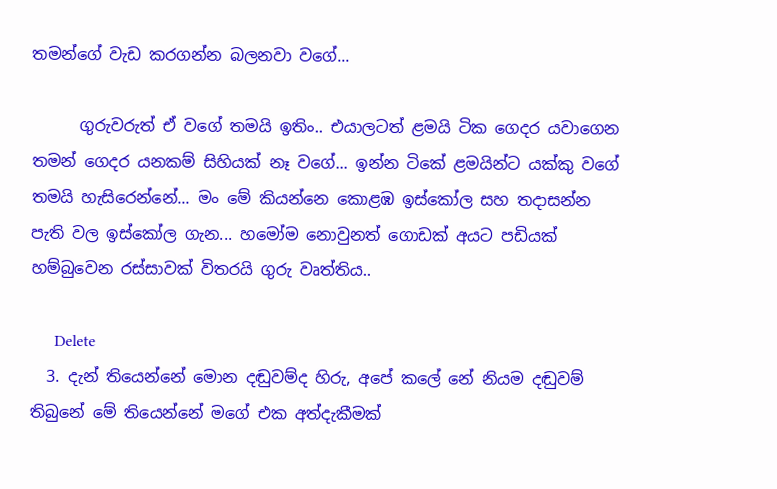තමන්ගේ වැඩ කරගන්න බලනවා වගේ...

      ගුරුවරුත් ඒ වගේ තමයි ඉතිං.. එයාලටත් ළමයි ටික ගෙදර යවාගෙන තමන් ගෙදර යනකම් සිහියක් නෑ වගේ... ඉන්න ටිකේ ළමයින්ට යක්කු වගේ තමයි හැසිරෙන්නේ... මං මේ කියන්නෙ කොළඹ ඉස්කෝල සහ තදාසන්න පැති වල ඉස්කෝල ගැන... හමෝම නොවුනත් ගොඩක් අයට පඩියක් හම්බුවෙන රස්සාවක් විතරයි ගුරු වෘත්තිය..

      Delete
  3. දැන් තියෙන්නේ මොන දඬුවම්ද හිරු, අපේ කලේ නේ නියම දඬුවම් තිබුනේ මේ තියෙන්නේ මගේ එක අත්දැකීමක්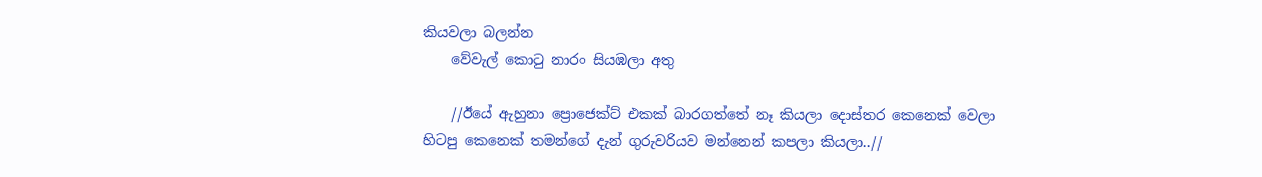කියවලා බලන්න
    වේවැල් කොටු නාරං සියඹලා අතු

    //ඊයේ ඇහුනා ප්‍රොජෙක්ට් එකක් බාරගත්තේ නෑ කියලා දොස්තර කෙනෙක් වෙලා හිටපු කෙනෙක් තමන්ගේ දැන් ගුරුවරියව මන්නෙන් කපලා කියලා..//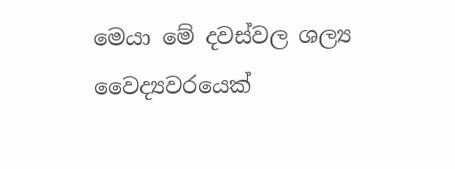මෙයා මේ දවස්වල ශල්‍ය වෛද්‍යවරයෙක්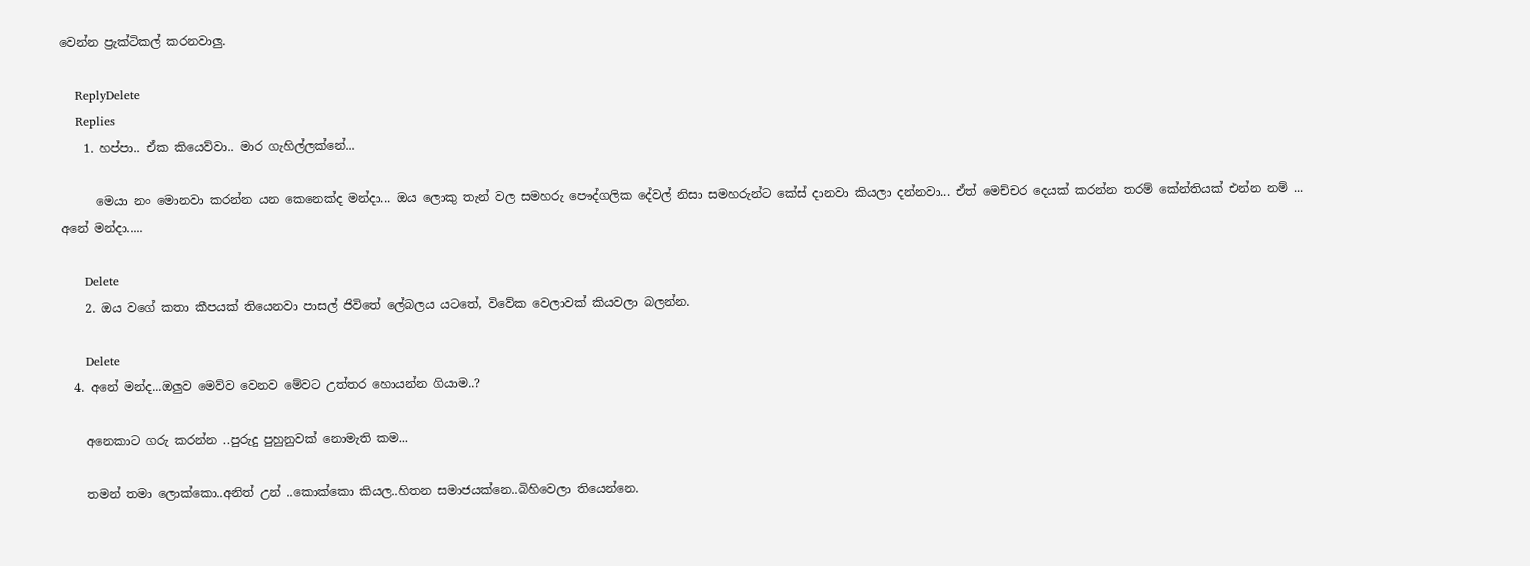වෙන්න ප්‍රැක්ටිකල් කරනවාලු.

    ReplyDelete
    Replies
    1. හප්පා.. ඒක කියෙව්වා.. මාර ගැහිල්ලක්නේ...

      මෙයා නං මොනවා කරන්න යන කෙනෙක්ද මන්දා... ඔය ලොකු තැන් වල සමහරු පෞද්ගලික දේවල් නිසා සමහරුන්ට ‌කේස් දානවා කියලා දන්නවා... ඒත් මෙච්චර දෙයක් කරන්න තරම් කේන්තියක් එන්න නම් ... අනේ මන්දා.....

      Delete
    2. ඔය වගේ කතා කීපයක් තියෙනවා පාසල් ජිවිතේ ලේබලය යටතේ, විවේක වෙලාවක් කියවලා බලන්න.

      Delete
  4. අනේ මන්ද...ඔලුව මෙව්ව වෙනව මේවට උත්තර හොයන්න ගියාම..?

    අනෙකාට ගරු කරන්න ..පුරුදු පුහුනුවක් නොමැති කම...

    තමන් තමා ලොක්කො..අනිත් උන් ..කොක්කො කියල..හිතන සමාජයක්නෙ..බිහිවෙලා තියෙන්නෙ.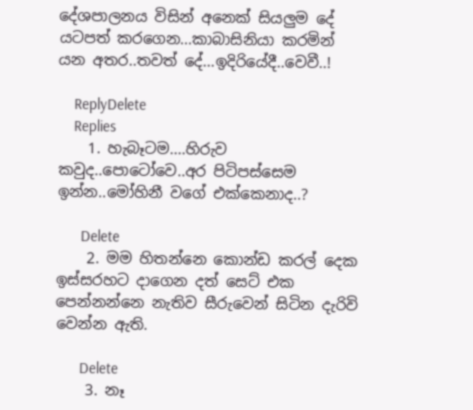දේශපාලනය විසින් අනෙක් සියලුම දේ යටපත් කරගෙන...කාබාසිනියා කරමින් යන අතර..තවත් දේ...ඉදිරියේදී..වෙවී..!

    ReplyDelete
    Replies
    1. හැබෑටම....හිරුව කවුද..පොටෝවෙ..අර පිටිපස්සෙම ඉන්න..මෝහිනී වගේ එක්කෙනාද..?

      Delete
    2. මම හිතන්නෙ කොන්ඩ කරල් දෙක ඉස්සරහට දාගෙන දත් සෙට් එක පෙන්නන්නෙ නැතිව සීරුවෙන් සිටින දැරිවි වෙන්න ඇති.

      Delete
    3. නෑ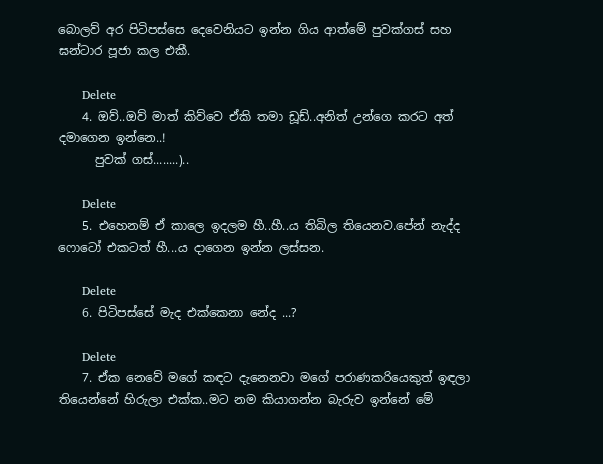බොලව් අර පිටිපස්සෙ දෙවෙනියට ඉන්න ගිය ආත්මේ පුවක්ගස් සහ ඝන්ටාර පූජා කල එකී.

      Delete
    4. ඔව්..ඔව් මාත් කිව්වෙ ඒකි තමා ඩූඩ්..අනිත් උන්ගෙ කරට අත් දමාගෙන ඉන්නෙ..!
      පුවක් ගස්........)..

      Delete
    5. එහෙනම් ඒ කාලෙ ඉදලම හී..හී..ය තිබිල තියෙනව.පේන් නැද්ද ෆොටෝ එකටත් හී...ය දාගෙන ඉන්න ලස්සන.

      Delete
    6. පිටිපස්සේ මැද එක්කෙනා නේද ...?

      Delete
    7. ඒක නෙවේ මගේ කඳට දැනෙනවා මගේ පරාණකරියෙකුත් ඉඳලා තියෙන්නේ හිරුලා එක්ක..මට නම කියාගන්න බැරුව ඉන්නේ මේ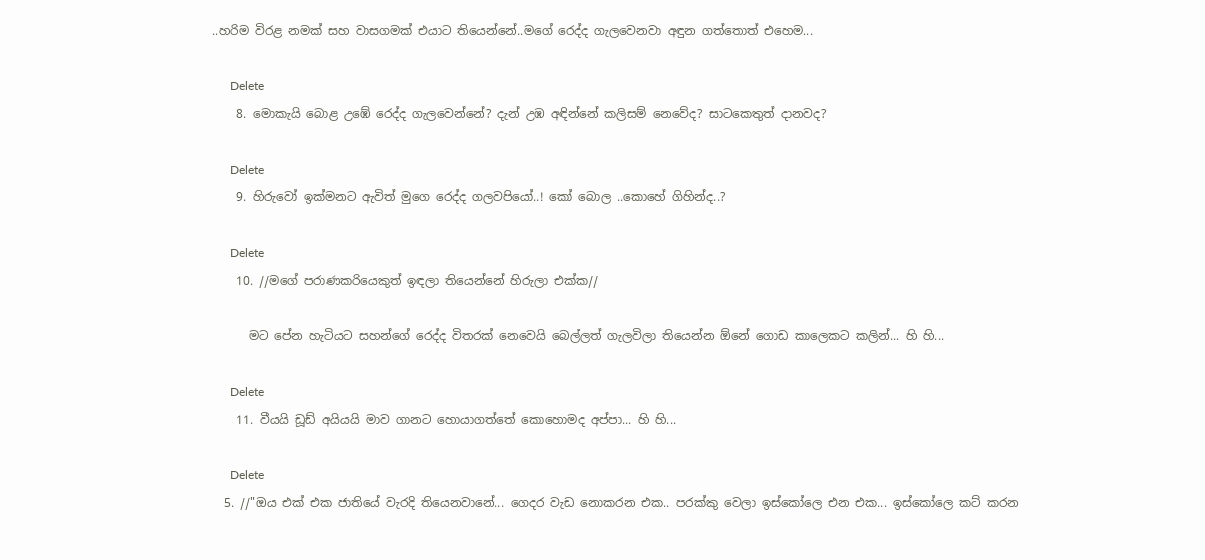..හරිම විරළ නමක් සහ වාසගමක් එයාට තියෙන්නේ..මගේ රෙද්ද ගැලවෙනවා අඳුන ගත්තොත් එහෙම...

      Delete
    8. මොකැයි බොළ උඹේ රෙද්ද ගැලවෙන්නේ? දැන් උඹ අඳින්නේ කලිසම් නෙවේද? සාටකෙතුත් දානවද?

      Delete
    9. හිරුවෝ ඉක්මනට ඇවිත් මුගෙ රෙද්ද ගලවපියෝ..! කෝ බොල ..කොහේ ගිහින්ද..?

      Delete
    10. //මගේ පරාණකරියෙකුත් ඉඳලා තියෙන්නේ හිරුලා එක්ක//

      මට පේන හැටියට සහන්ගේ රෙද්ද විතරක් නෙවෙයි බෙල්ලත් ගැලවිලා තියෙන්න ඕනේ ගොඩ කාලෙකට කලින්... හි හි...

      Delete
    11. වීයයි ඩූඩ් අයියයි මාව ගානට හොයාගත්තේ කොහොමද අප්පා... හි හි...

      Delete
  5. //"ඔය එක් එක ජාතියේ වැරදි තියෙනවානේ... ගෙදර වැඩ නොකරන එක.. පරක්කු වෙලා ඉස්කෝලෙ එන එක... ඉස්කෝලෙ කට් කරන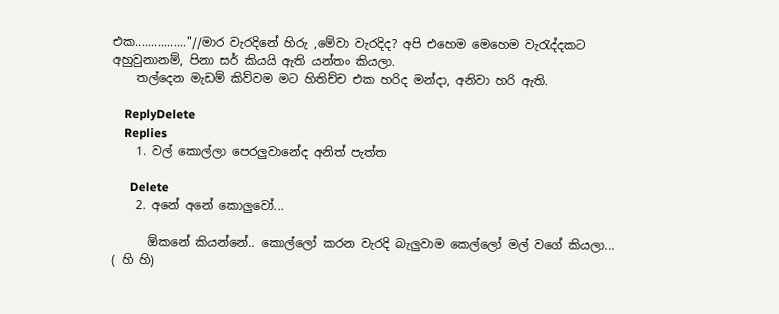එක................"//මාර වැරදිනේ හිරු ,මේවා වැරදිද? අපි එහෙම මෙහෙම වැරැද්දකට අහුවුනානම්, පිනා සර් කියයි ඇති යන්තං කියලා.
    තල්දෙන මැඩම් කිව්වම මට හිතිච්ච එක හරිද මන්දා, අනිවා හරි ඇති.

    ReplyDelete
    Replies
    1. වල් කොල්ලා පෙරලුවානේද අනිත් පැත්ත

      Delete
    2. අනේ අනේ කොලුවෝ...

      ඕකනේ කියන්නේ.. කොල්ලෝ කරන වැරදි බැලුවාම කෙල්ලෝ මල් වගේ කියලා... ( හි හි)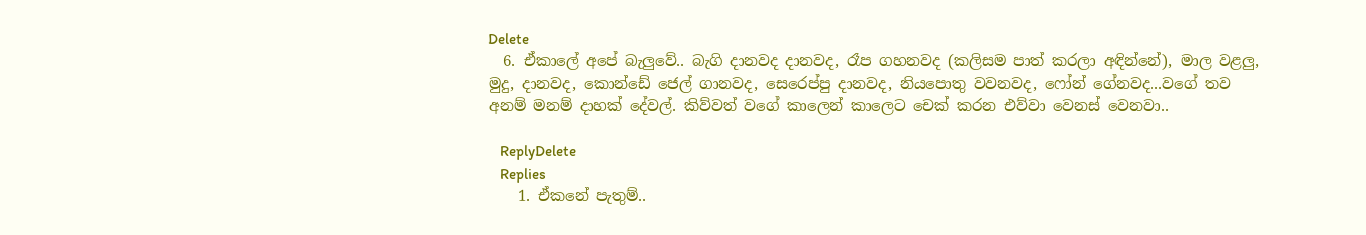Delete
  6. ඒකාලේ අපේ බැලුවේ.. බැගි දානවද දානවද, රෑප ගහනවද (කලිසම පාත් කරලා අඳින්නේ), මාල වළලු, මුදු, දානවද, කොන්ඩේ ජෙල් ගානවද, සෙරෙප්පු දානවද, නියපොතු වවනවද, ෆෝන් ගේනවද...වගේ තව අනම් මනම් දාහක් දේවල්. කිව්වත් වගේ කාලෙන් කාලෙට චෙක් කරන එව්වා වෙනස් වෙනවා..

    ReplyDelete
    Replies
    1. ඒකනේ පැතුම්..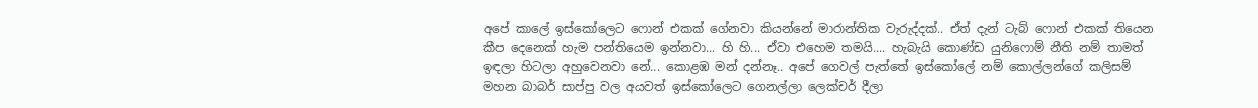අපේ කාලේ ඉස්කෝලෙට ‌ෆොන් එකක් ගේනවා කියන්නේ මාරාන්තික වැරුද්දක්.. ඒත් දැන් ටැබ් ෆොන් එකක් තියෙන කීප දෙනෙක් හැම පන්තියෙම ඉන්නවා... හි හි... ඒවා එහෙම තමයි.... හැබැයි කොණ්ඩ යුනි‌ෆොම් නීති නම් තාමත් ඉඳලා හිටලා අහුවෙනවා නේ... කොළඹ මන් දන්නෑ.. අපේ ගෙවල් පැත්තේ ඉස්කෝලේ නම් කොල්ලන්ගේ කලිසම් මහන බාබර් සාප්පු වල අයවත් ඉස්කෝලෙට ගෙනල්ලා ලෙක්චර් දීලා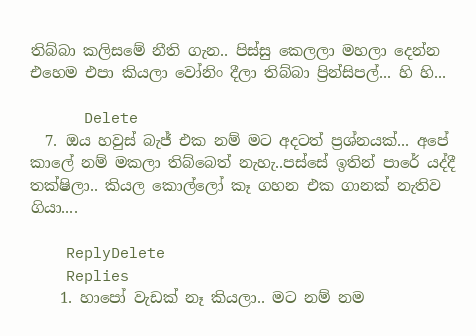තිබ්බා කලිසමේ නීති ගැන.. පිස්සු කෙලලා මහලා දෙන්න එහෙම එපා කියලා වෝනිං දීලා තිබ්බා ප්‍රින්සිපල්... හි හි...

      Delete
  7. ඔය හවුස් බැජ් එක නම් මට අදටත් ප්‍රශ්නයක්... අපේ කාලේ නම් මකලා තිබ්බෙත් නැහැ..පස්සේ ඉතින් පාරේ යද්දී තක්ෂිලා.. කියල කොල්ලෝ කෑ ගහන එක ගානක් නැතිව ගියා....

    ReplyDelete
    Replies
    1. හාපෝ වැඩක් නෑ කියලා.. මට නම් නම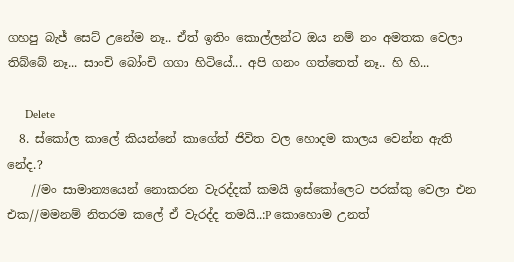ගහපු බැජ් සෙට් උනේම නෑ.. ඒත් ඉතිං කොල්ලන්ට ඔය නම් නං අමතක වෙලා තිබ්බේ නෑ... සාංචි බෝංචි ගගා හිටියේ... අපි ගනං ගත්තෙත් නෑ.. හි හි...

      Delete
  8. ස්කෝල කාලේ කියන්නේ කාගේත් ජිවිත වල හොදම කාලය වෙන්න ඇති නේද.?
    //මං සාමාන්‍යයෙන් නොකරන වැරද්දක් කමයි ඉස්කෝලෙට පරක්කු වෙලා එන එක//මමනම් නිතරම කලේ ඒ වැරද්ද තමයි..:P කොහොම උනත්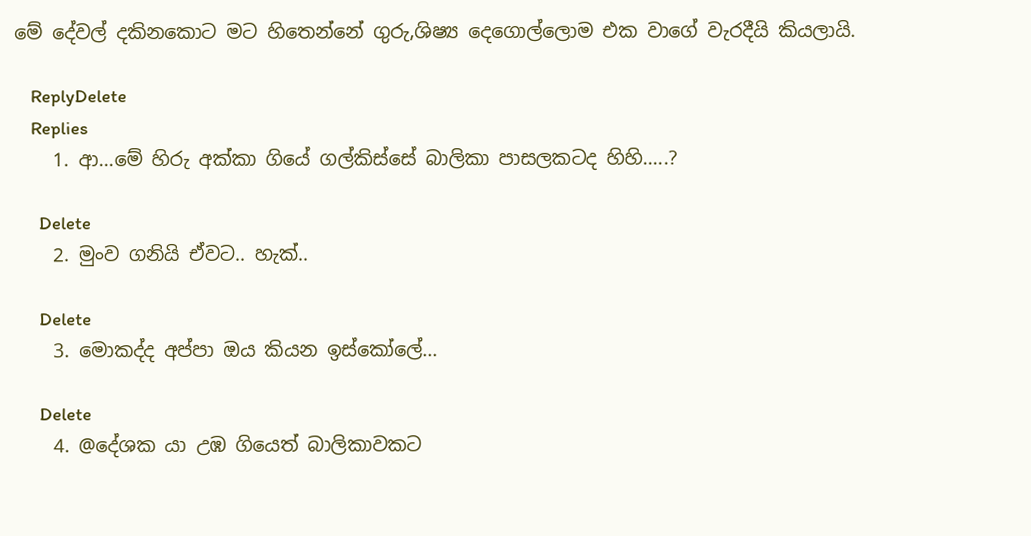මේ දේවල් දකිනකොට මට හිතෙන්නේ ගුරු,ශිෂ්‍ය දෙගොල්ලොම එක වාගේ වැරදීයි කියලායි.

    ReplyDelete
    Replies
    1. ආ...මේ හිරු අක්කා ගියේ ගල්කිස්සේ බාලිකා පාසලකටද හිහි.....?

      Delete
    2. මුංව ගනියි ඒවට.. හැක්..

      Delete
    3. මොකද්ද අප්පා ඔය කියන ඉස්කෝලේ...

      Delete
    4. @දේශක යා උඹ ගියෙත් බාලිකාවකට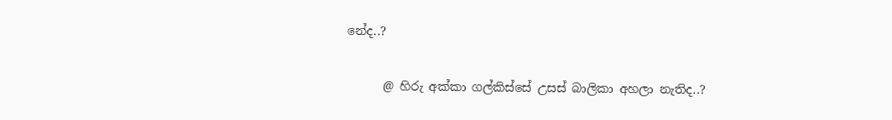නේද..?

      @ හිරු අක්කා ගල්කිස්සේ උසස් බාලිකා අහලා නැතිද..?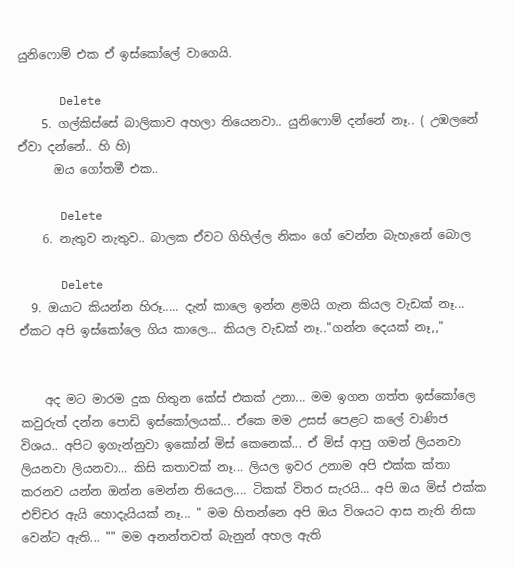යුනිෆොම් එක ඒ ඉස්කෝලේ වාගෙයි.

      Delete
    5. ගල්කිස්සේ බාලිකාව අහලා තියෙනවා.. යුනිෆොම් දන්නේ නෑ.. ( උඹලනේ ඒවා දන්නේ.. හි හි)
      ඔය ගෝතමී එක..

      Delete
    6. නැතුව නැතුව.. බාලක ඒවට ගිහිල්ල නිකං ගේ වෙන්න බැහැනේ බොල

      Delete
  9. ඔයාට කියන්න හිරූ..... දැන් කාලෙ ඉන්න ළමයි ගැන කියල වැඩක් නෑ... ඒකට අපි ඉස්කෝලෙ ගිය කාලෙ... කියල වැඩක් නෑ.."ගන්න දෙයක් නෑ,,"


    අද මට මාරම දුක හිතුන කේස් එකක් උනා... මම ඉගන ගත්ත ඉස්කෝලෙ කවුරුත් දන්න පොඩි ඉස්කෝලයක්... ඒකෙ මම උසස් පෙළට කලේ වාණිජ විශය.. අපිට ඉගැන්නුවා ඉකෝන් මිස් කෙනෙක්... ඒ මිස් ආපු ගමන් ලියනවා ලියනවා ලියනවා... කිසි කතාවක් නෑ... ලියල ඉවර උනාම අපි එක්ක ක්තා කරනව යන්න ඔන්න මෙන්න තියෙල.... ටිකක් විතර සැරයි... අපි ඔය මිස් එක්ක එච්චර ඇයි හොදැයියක් නෑ... " මම හිතන්නෙ අපි ඔය විශ‍යට ආස නැති නිසා වෙන්ට ඇති... "" මම අනන්තවත් බැනුන් අහල ඇති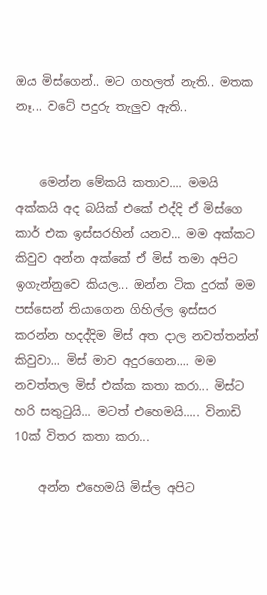ඔය මිස්ගෙන්.. මට ගහලත් නැති.. මතක නෑ... වටේ පදුරු තැලුව ඇති..


    මෙන්න මේකයි කතාව.... මමයි අක්කයි අද බයික් එකේ එද්දි ඒ මිස්ගෙ කාර් එක ඉස්සරහින් යනව... මම අක්කට කිවුව අන්න අක්කේ ඒ මිස් තමා අපිට ඉගැන්නුවෙ කියල... ඔන්න ටික දුරක් මම පස්සෙන් තියාගෙන ගිහිල්ල ඉස්සර කරන්න හදද්දිම මිස් අත දාල නවත්තන්න් කිවුවා... මිස් මාව අදුරගෙන.... මම නවත්තල මිස් එක්ක කතා කරා... මිස්ට හරි සතුටුයි... මටත් එහෙමයි..... විනාඩි 10ක් විතර කතා කරා...

    අන්න එහෙමයි මිස්ල අපිට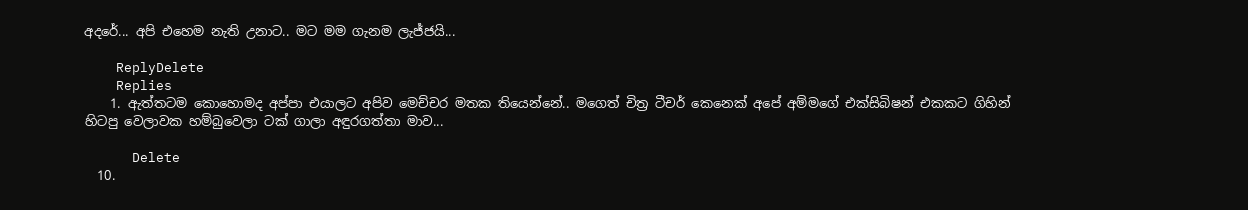අදරේ... අපි එහෙම නැති උනාට.. මට මම ගැනම ලැජ්ජයි...

    ReplyDelete
    Replies
    1. ඇත්තටම කොහොමද අප්පා එයාලට අපිව මෙච්චර මතක තියෙන්නේ.. මගෙත් චිත්‍ර ටීචර් කෙනෙක් අපේ අම්මගේ එක්සිබිෂන් එකකට ගිහින් හිටපු වෙලාවක හම්බුවෙලා ටක් ගාලා අඳුරගත්තා මාව...

      Delete
  10.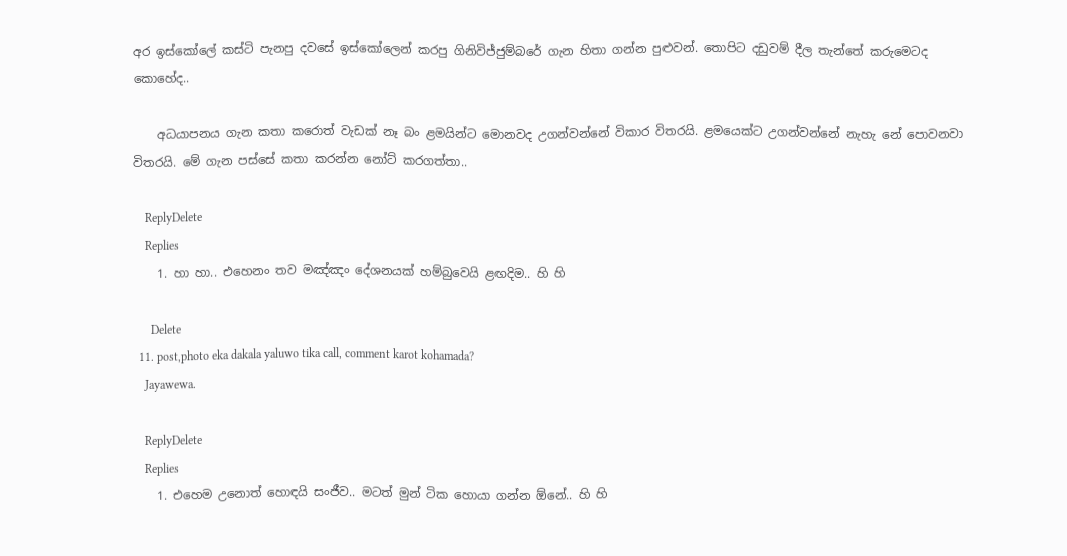අර ඉස්කෝලේ කස්ටි පැනපු දවසේ ඉස්කෝලෙන් කරපු ගිනිවිජ්ජුම්බරේ ගැන හිතා ගන්න පුළුවන්. තොපිට දඩුවම් දීල තැන්තේ කරුමෙටද කොහේද..

    අධයාපනය ගැන කතා කරොත් වැඩක් නෑ බං ළමයින්ට මොනවද උගන්වන්නේ විකාර විතරයි. ළමයෙක්ට උගන්වන්නේ නැහැ නේ පොවනවා විතරයි. මේ ගැන පස්සේ කතා කරන්න නෝට් කරගත්තා..

    ReplyDelete
    Replies
    1. හා හා.. එහෙනං තව මඤ්ඤං දේශනයක් හම්බුවෙයි ළඟදිම.. හි හි

      Delete
  11. post,photo eka dakala yaluwo tika call, comment karot kohamada?
    Jayawewa.

    ReplyDelete
    Replies
    1. එහෙම උනොත් හොඳයි සංජීව.. මටත් මුන් ටික හොයා ගන්න ඕනේ.. හි හි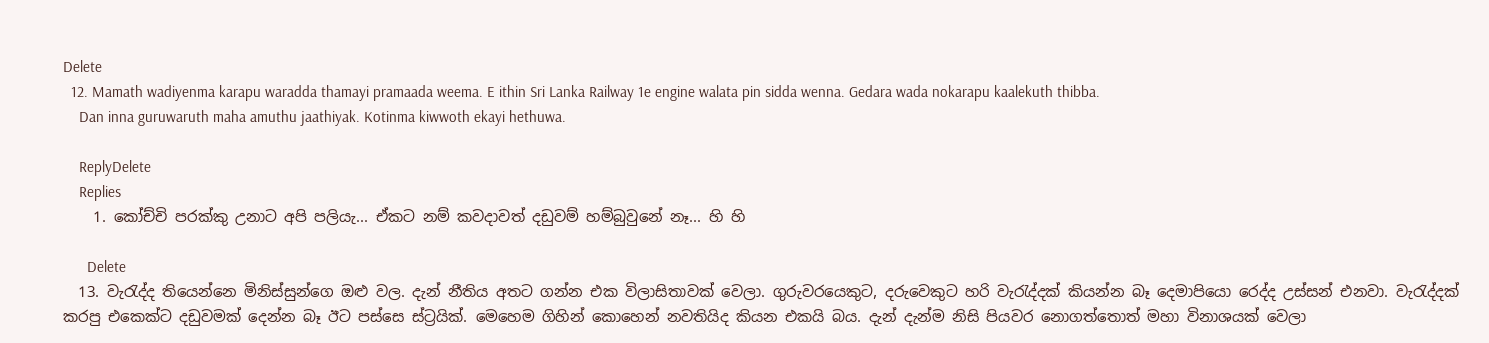Delete
  12. Mamath wadiyenma karapu waradda thamayi pramaada weema. E ithin Sri Lanka Railway 1e engine walata pin sidda wenna. Gedara wada nokarapu kaalekuth thibba.
    Dan inna guruwaruth maha amuthu jaathiyak. Kotinma kiwwoth ekayi hethuwa.

    ReplyDelete
    Replies
    1. කෝච්චි පරක්කු උනාට අපි පලියැ... ඒකට නම් කවදාවත් දඩුවම් හම්බුවුනේ නෑ... හි හි

      Delete
  13. වැරැද්ද තියෙන්නෙ මිනිස්සුන්ගෙ ඔළු වල. දැන් නීතිය අතට ගන්න එක විලාසිතාවක් වෙලා. ගුරුවරයෙකුට, දරුවෙකුට හරි වැරැද්දක් කියන්න බෑ දෙමාපියො රෙද්ද උස්සන් එනවා. වැරැද්දක් කරපු එකෙක්ට දඩුවමක් දෙන්න බෑ ඊට පස්සෙ ස්ට්‍රයික්. මෙහෙම ගිහින් කොහෙන් නවතියිද කියන එකයි බය. දැන් දැන්ම නිසි පියවර නොගත්තොත් මහා විනාශයක් වෙලා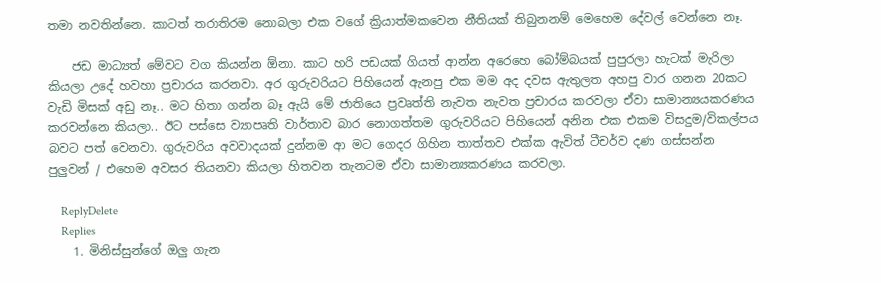තමා නවතින්නෙ. කාටත් තරාතිරම නොබලා එක වගේ ක්‍රියාත්මකවෙන නීතියක් තිබුනනම් මෙහෙම දේවල් වෙන්නෙ නෑ.

    ජඩ මාධ්‍යත් මේවට වග කියන්න ඕනා. කාට හරි පඩයක් ගියත් ආන්න අරෙහෙ බෝම්බයක් පුපුරලා හැටක් මැරිලා කියලා උදේ හවහා ප්‍රචාරය කරනවා. අර ගුරුවරියට පිහියෙන් ඇනපු එක මම අද දවස ඇතුලත අහපු වාර ගනන 20කට වැඩි මිසක් අඩු නෑ.. මට හිතා ගන්න බෑ ඇයි මේ ජාතියෙ ප්‍රවෘත්ති නැවත නැවත ප්‍රචාරය කරවලා ඒවා සාමාන්‍යයකරණය කරවන්නෙ කියලා.. ඊට පස්සෙ ව්‍යාපෘති වාර්තාව බාර නොගත්තම ගුරුවරියට පිහියෙන් අනින එක එකම විසදුම/විකල්පය බවට පත් වෙනවා. ගුරුවරිය අවවාදයක් දුන්නම ආ මට ගෙදර ගිහින තාත්තව එක්ක ඇවිත් ටීචර්ව දණ ගස්සන්න පුලුවන් / එහෙම අවසර තියනවා කියලා හිතවන තැනටම ඒවා සාමාන්‍යකරණය කරවලා.

    ReplyDelete
    Replies
    1. මිනිස්සුන්‌ගේ ඔලු ගැන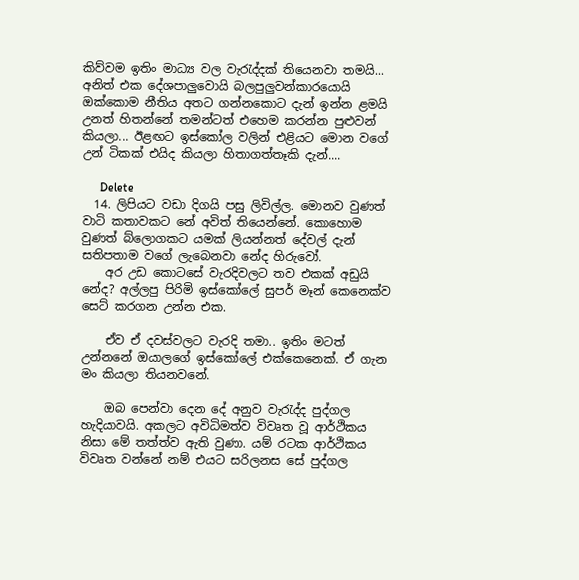කිව්වම ඉතිං මාධ්‍ය වල වැරැද්දක් තියෙනවා තමයි... අනිත් එක දේශපාලුවොයි බලපුලුවන්කාරයොයි ඔක්කොම නීතිය අතට ගන්නකොට දැන් ඉන්න ළමයි උනත් හිතන්නේ තමන්ටත් එහෙම කරන්න පුළුවන් කියලා... ඊළඟට ඉස්කෝල වලින් එළියට මොන වගේ උන් ටිකක් එයිද කියලා හිතාගත්තෑකි දැන්....

      Delete
  14. ලිපියට වඩා දිගයි පසු ලිවිල්ල. මොනව වුණත් වාටි කතාවකට නේ අවිත් තියෙන්නේ. කොහොම වුණත් බ්ලොගකට යමක් ලියන්නත් දේවල් දැන් සතිපතාම වගේ ලැබෙනවා නේද හිරුවෝ.
    අර උඩ කොටසේ වැරදිවලට තව එකක් අඩුයි නේද? අල්ලපු පිරිමි ඉස්කෝලේ සුපර් මෑන් කෙනෙක්ව සෙට් කරගන උන්න එක.

    ඒව ඒ දවස්වලට වැරදි තමා.. ඉතිං මටත් උන්නනේ ඔයාලගේ ඉස්කෝලේ එක්කෙනෙක්. ඒ ගැන මං කියලා තියනවනේ.

    ඔබ පෙන්වා දෙන දේ අනුව වැරැද්ද පුද්ගල හැදියාවයි. අකලට අවිධිමත්ව විවෘත වූ ආර්ථිකය නිසා මේ තත්ත්ව ඇති වුණා. යම් රටක ආර්ථිකය විවෘත වන්නේ නම් එයට සරිලනස සේ පුද්ගල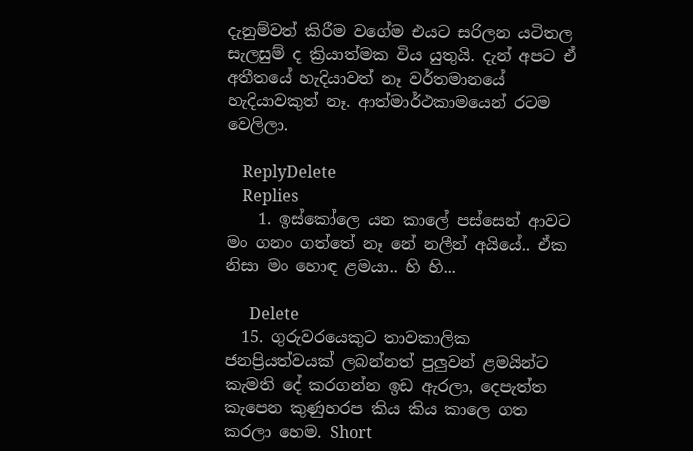දැනුම්වත් කිරීම වගේම එයට සරිලන යටිතල සැලසුම් ද ක්‍රියාත්මක විය යුතුයි. දැන් අපට ඒ අතීතයේ හැදියාවත් නෑ වර්තමානයේ හැදියාවකුත් නෑ. ආත්මාර්ථකාමයෙන් රටම වෙලිලා.

    ReplyDelete
    Replies
    1. ඉස්කෝලෙ යන කාලේ පස්සෙන් ආවට මං ගනං ගත්තේ නෑ නේ නලීන් අයියේ.. ඒක නිසා මං හොඳ ළමයා.. හි හි...

      Delete
  15. ගුරුවරයෙකුට තාවකාලික ජනප්‍රියත්වයක් ලබන්නත් පුලුවන් ළමයින්ට කැමති දේ කරගන්න ඉඩ ඇරලා, දෙපැත්ත කැපෙන කුණුහරප කිය කිය කාලෙ ගත කරලා හෙම. Short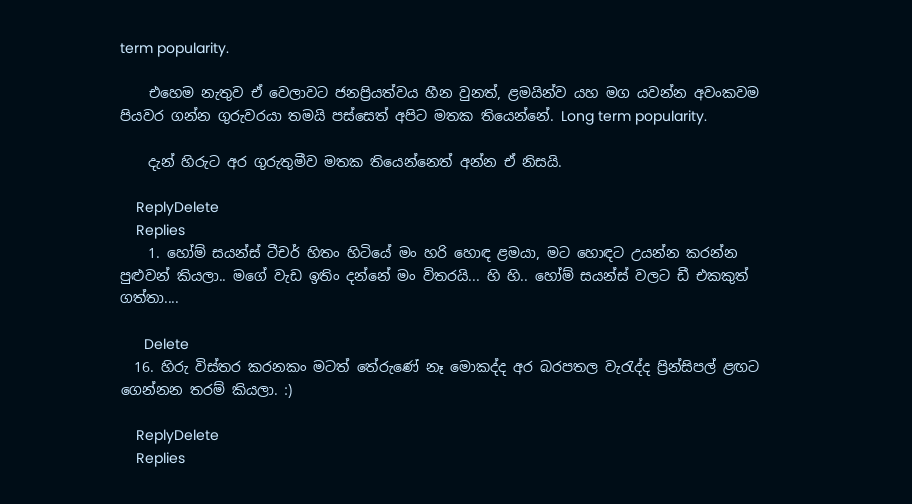term popularity.

    එහෙම නැතුව ඒ වෙලාවට ජනප්‍රියත්වය හීන වුනත්, ළමයින්ව යහ මග යවන්න අවංකවම පියවර ගන්න ගුරුවරයා තමයි පස්සෙත් අපිට මතක තියෙන්නේ. Long term popularity.

    දැන් හිරුට අර ගුරුතුමීව මතක තියෙන්නෙත් අන්න ඒ නිසයි.

    ReplyDelete
    Replies
    1. හෝම් සයන්ස් ටීචර් හිතං හිටියේ මං හරි හොඳ ළමයා, මට හොඳට උයන්න කරන්න පුළුවන් කියලා.. මගේ වැඩ ඉතිං දන්නේ මං විතරයි... හි හි.. හෝම් සයන්ස් වලට ඩී එකකුත් ගත්තා....

      Delete
  16. හිරු විස්තර කරනකං මටත් තේරුණේ නෑ මොකද්ද අර බරපතල වැරැද්ද ප්‍රින්සිපල් ළඟට ගෙන්නන තරම් කියලා. :)

    ReplyDelete
    Replies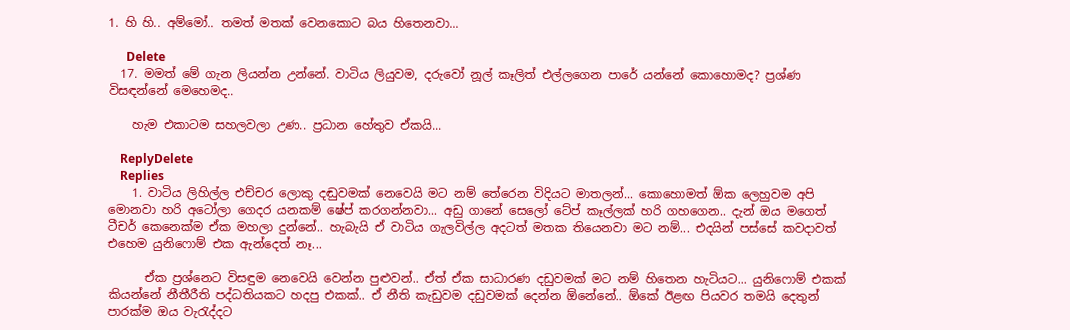1. හි හි.. අම්මෝ.. තමත් මතක් වෙන‌කොට බය හිතෙනවා...

      Delete
  17. මමත් මේ ගැන ලියන්න උන්නේ. වාටිය ලියුවම, දරුවෝ නූල් කෑලිත් එල්ලගෙන පාරේ යන්නේ කොහොමද? ප්‍රශ්ණ විසඳන්නේ මෙහෙමද..

    හැම එකාටම සහලවලා උණ.. ප්‍රධාන හේතුව ඒකයි...

    ReplyDelete
    Replies
    1. වාටිය ලිහිල්ල එච්චර ලොකු දඬුවමක් නෙවෙයි මට නම් තේරෙන විදියට මාතලන්... කොහොමත් ඕක ලෙහුවම අපි මොනවා හරි අටෝලා ගෙදර යනකම් ෂේප් කරගන්නවා... අඩු ගානේ සෙලෝ ටේප් කෑල්ලක් හරි ගහගෙන.. දැන් ඔය මගෙත් ටීචර් කෙනෙක්ම ඒක මහලා දුන්නේ.. හැබැයි ඒ වාටිය ගැලවිල්ල අදටත් මතක තියෙනවා මට නම්... එදයින් පස්සේ කවදාවත් එහෙම යුනිෆොම් එක ඇන්දෙත් නෑ...

      ඒක ප්‍රශ්නෙට විසඳුම නෙවෙයි වෙන්න පුළුවන්.. ඒත් ඒක සාධාරණ දඩුවමක් මට නම් හිතෙන හැටියට... යුනිෆොම් එකක් කියන්නේ නීතීරීති පද්ධතියකට හදපු එකක්.. ඒ නීති කැඩුවම දඩුවමක් දෙන්න ඕනේනේ.. ඕකේ ඊළඟ පියවර තමයි දෙතුන් පාරක්ම ඔය වැරැද්දට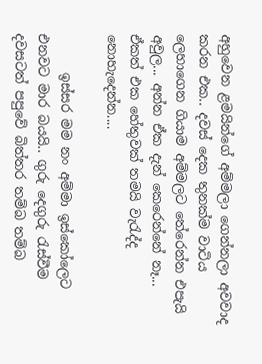අහුවෙන ළමයින්ගේ අම්මලා ගෙන්නලා අවවාද කරන එක.. දවස් දෙක තුනක්ම වාටිය ලෙහාගෙන ගියාම අම්මලට තේරෙන්න එපැයි අවුල... අන්න ඒක දැන් කෙරෙන්නේ නෑ... ඒකත් එක හේතුවක් තමයි වැරැද්ද නොහැදෙන්න....

      ඉස්සර මම නං අම්මා ඉස්කෝලෙට එනවට මාර බයයි.. ගුරු දෙගුරු රැස්වීම දවසටත් පපුවේ බිත්තර තම්බ තම්බ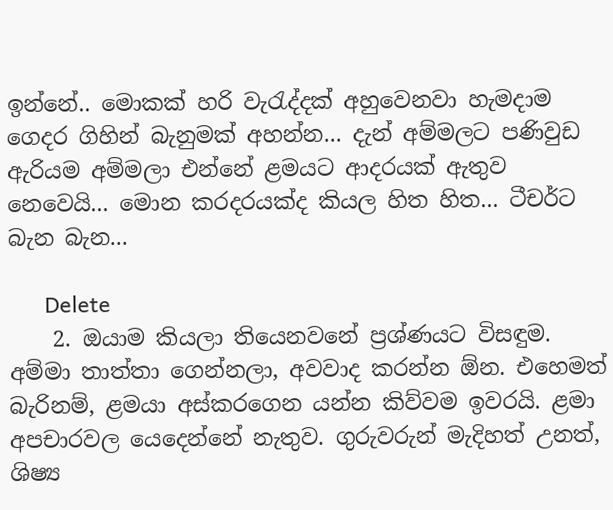ඉන්නේ.. මොකක් හරි වැරැද්දක් අහුවෙනවා හැමදාම ගෙදර ගිහින් බැනුමක් අහන්න... දැන් අම්මලට පණිවුඩ ඇරියම අම්මලා එන්නේ ළමයට ආදරයක් ඇතුව නෙවෙයි... මොන කරදරයක්ද කියල හිත හිත... ටීචර්ට බැන බැන...

      Delete
    2. ඔයාම කියලා තියෙනවනේ ප්‍රශ්ණයට විසඳුම. අම්මා තාත්තා ගෙන්නලා, අවවාද කරන්න ඕන. එහෙමත් බැරිනම්, ළමයා අස්කරගෙන යන්න කිව්වම ඉවරයි. ළමා අපචාරවල යෙදෙන්නේ නැතුව. ගුරුවරුන් මැදිහත් උනත්, ශිෂ්‍ය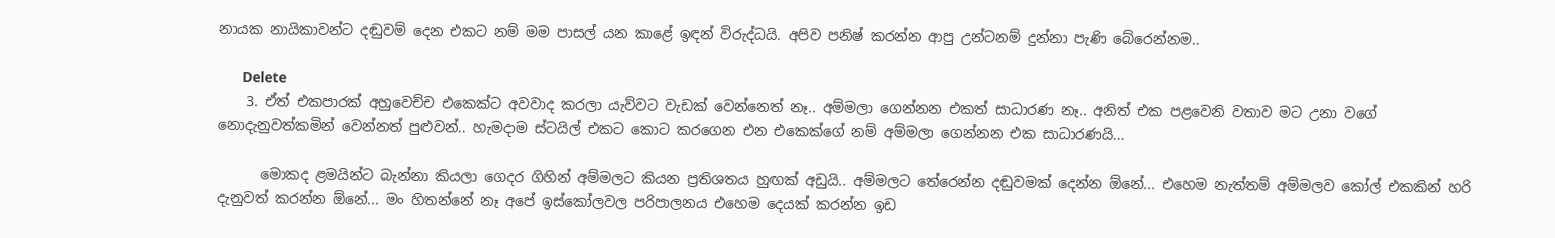නායක නායිකාවන්ට දඬුවම් දෙන එකට නම් මම පාසල් යන කාළේ ඉඳන් විරුද්ධයි. අපිව පනිෂ් කරන්න ආපු උන්ටනම් දුන්නා පැණි බේරෙන්නම..

      Delete
    3. ඒත් එකපාරක් අහුවෙච්ච එකෙක්ට අවවාද කරලා යැව්වට වැඩක් වෙන්නෙත් නෑ.. අම්මලා ගෙන්නන එකත් සාධාරණ නෑ.. අනිත් එක පළවෙනි වතාව මට උනා වගේ නොදැනුවත්කමින් වෙන්නත් පුළුවන්.. හැමදාම ස්ටයිල් එකට කොට කරගෙන එන එකෙක්ගේ නම් අම්මලා ගෙන්නන එක සාධාරණයි...

      මොකද ළමයින්ට බැන්නා කියලා ගෙදර ගිහින් අම්මලට කියන ප්‍රතිශතය හුඟක් අඩුයි.. අම්මලට තේරෙන්න දඬුවමක් දෙන්න ඕනේ... එහෙම නැත්තම් අම්මලව කෝල් එකකින් හරි දැනුවත් කරන්න ඕනේ... මං හිතන්නේ නෑ අපේ ඉස්කෝලවල පරිපාලනය එහෙම දෙයක් කරන්න ඉඩ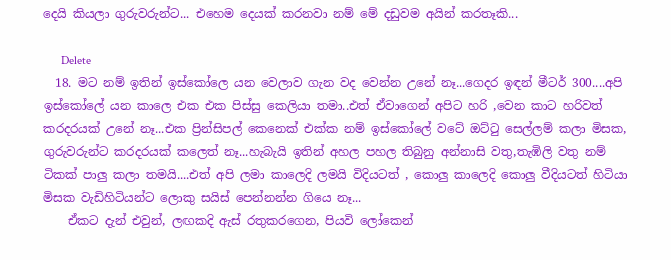දෙයි කියලා ගුරුවරුන්ට... එහෙම දෙයක් කරනවා නම් මේ දඩුවම අයින් කරතෑකි...

      Delete
  18. මට නම් ඉතින් ඉස්කෝලෙ යන වෙලාව ගැන වද වෙන්න උනේ නෑ...ගෙදර ඉඳන් මීටර් 300....අපි ඉස්කෝලේ යන කාලෙ එක එක පිස්සු කෙලියා තමා..එත් ඒවාගෙන් අපිට හරි ,වෙන කාට හරිවත් කරදරයක් උනේ නෑ...එක ප්‍රින්සිපල් කෙනෙක් එක්ක නම් ඉස්කෝලේ වටේ ඔට්ටු සෙල්ලම් කලා මිසක, ගුරුවරුන්ට කරදරයක් කලෙත් නෑ...හැබැයි ඉතින් අහල පහල තිබුනු අන්නාසි වතු,තැඹිලි වතු නම් ටිකක් පාලු කලා තමයි....එත් අපි ලමා කාලෙදි ලමයි විදියටත් , කොලු කාලෙදි කොලු වීදියටත් හිටියා මිසක වැඩිහිටියන්ට ලොකු සයිස් පෙන්නන්න ගියෙ නෑ...
    ඒකට දැන් එවුන්, ලඟකදි ඇස් රතුකරගෙන, පියවි ලෝකෙන්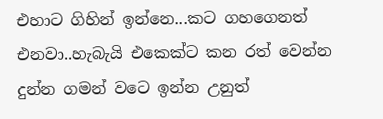එහාට ගිහින් ඉන්නෙ...කට ගහගෙනත් එනවා..හැබැයි එකෙක්ට කන රත් වෙන්න දුන්න ගමන් වටෙ ඉන්න උනුත්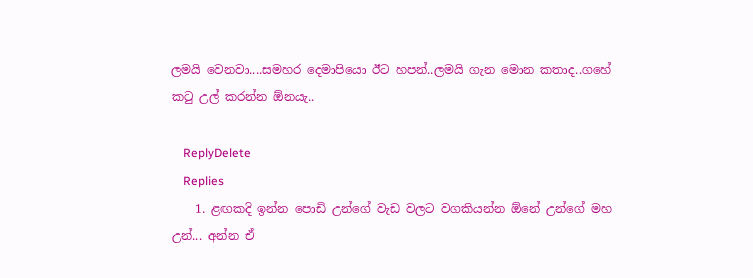ලමයි වෙනවා....සමහර දෙමාපියො ඊට හපන්..ලමයි ගැන මොන කතාද..ගහේ කටු උල් කරන්න ඕනයැ..

    ReplyDelete
    Replies
    1. ළඟකදි ඉන්න පොඩි උන්ගේ වැඩ වලට වගකියන්න ඕනේ උන්ගේ මහ උන්... අන්න ඒ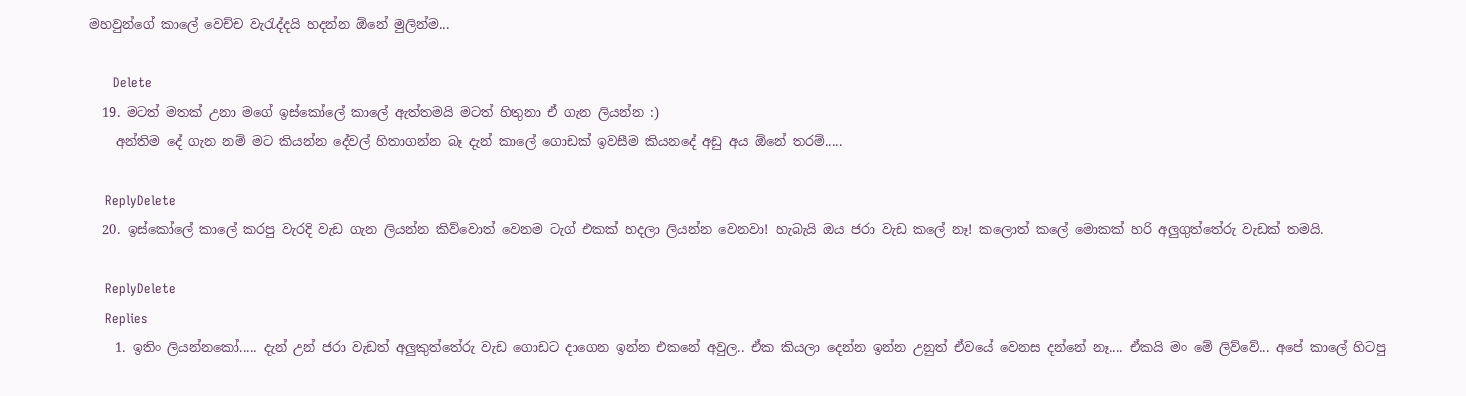මහවුන්ගේ කාලේ වෙච්ච වැරැද්දයි හදන්න ඕනේ මුලින්ම...

      Delete
  19. මටත් මතක් උනා මගේ ඉස්කෝලේ කාලේ ඇත්තමයි මටත් හිතුනා ඒ ගැන ලියන්න :)
    අන්තිම දේ ගැන නම් මට කියන්න දේවල් හිතාගන්න බෑ දැන් කාලේ ගොඩක් ඉවසීම කියනදේ අඩු අය ඕනේ තරම්.....

    ReplyDelete
  20. ඉස්කෝලේ කාලේ කරපු වැරදි වැඩ ගැන ලියන්න කිව්වොත් වෙනම ටැග් එකක් හදලා ලියන්න වෙනවා! හැබැයි ඔය ජරා වැඩ කලේ නෑ! කලොත් කලේ මොකක් හරි අලුගුත්තේරු වැඩක් තමයි.

    ReplyDelete
    Replies
    1. ඉතිං ලියන්නකෝ..... දැන් උන් ජරා වැඩත් අලුකුත්තේරු වැඩ ගොඩට දාගෙන ඉන්න එකනේ අවුල.. ඒක කියලා දෙන්න ඉන්න උනුත් ඒවයේ වෙනස දන්නේ නෑ.... ඒකයි මං මේ ලිව්වේ... අපේ කාලේ හිටපු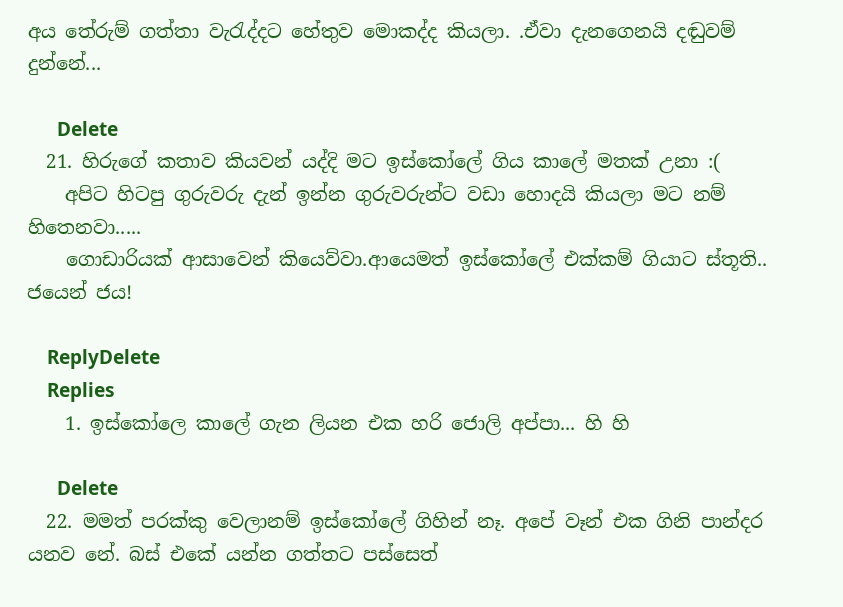අය තේරුම් ගත්තා වැරැද්දට හේතුව මොකද්ද කියලා. .ඒවා දැනගෙනයි දඬුවම් දුන්නේ...

      Delete
  21. හිරුගේ කතාව කියවන් යද්දි මට ඉස්කෝලේ ගිය කාලේ මතක් උනා :(
    අපිට හිටපු ගුරුවරු දැන් ඉන්න ගුරුවරුන්ට වඩා හොදයි කියලා මට නම් හිතෙනවා.....
    ගොඩාරියක් ආසාවෙන් කියෙව්වා.ආයෙමත් ඉස්කෝලේ එක්කම් ගියාට ස්තූති.. ජයෙන් ජය!

    ReplyDelete
    Replies
    1. ඉස්කෝලෙ කාලේ ගැන ලියන එක හරි ජොලි අප්පා... හි හි

      Delete
  22. මමත් පරක්කු වෙලානම් ඉස්කෝලේ ගිහින් නෑ. අපේ වෑන් එක ගිනි පාන්දර යනව නේ. බස් එකේ යන්න ගත්තට පස්සෙත්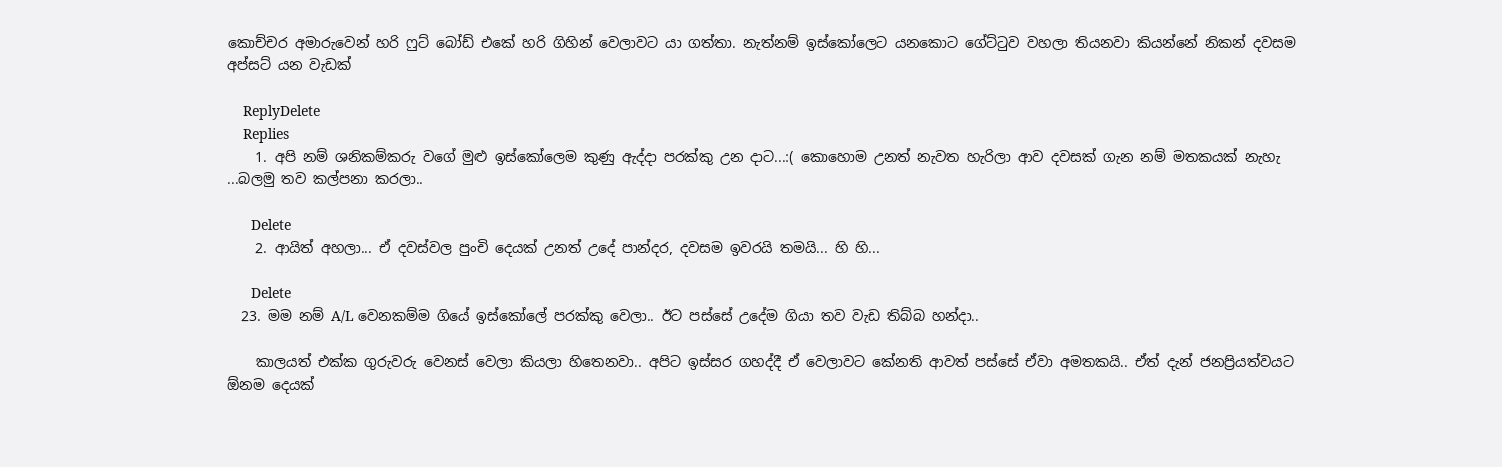කොච්චර අමාරුවෙන් හරි ෆුට් බෝඩ් එකේ හරි ගිහින් වෙලාවට යා ගත්තා. නැත්නම් ඉස්කෝලෙට යනකොට ගේට්ටුව වහලා තියනවා කියන්නේ නිකන් දවසම අප්සට් යන වැඩක්

    ReplyDelete
    Replies
    1. අපි නම් ශනිකම්කරු වගේ මුළු ඉස්කෝලෙම කුණු ඇද්දා පරක්කු උන දාට...:( කොහොම උනත් නැවත හැරිලා ආව දවසක් ගැන නම් මතකයක් නැහැ ...බලමු තව කල්පනා කරලා..

      Delete
    2. ආයිත් අහලා... ඒ දවස්වල පුංචි දෙයක් උනත් උදේ පාන්දර, දවසම ඉවරයි තමයි... හි හි...

      Delete
  23. මම නම් A/L වෙනකම්ම ගියේ ඉස්කෝලේ පරක්කු වෙලා.. ඊට පස්සේ උදේම ගියා තව වැඩ තිබ්බ හන්දා..

    කාලයත් එක්ක ගුරුවරු වෙනස් වෙලා කියලා හිතෙනවා.. අපිට ඉස්සර ගහද්දී ඒ වෙලාවට කේනති ආවත් පස්සේ ඒවා අමතකයි.. ඒත් දැන් ජනප්‍රියත්වයට ඕනම දෙයක්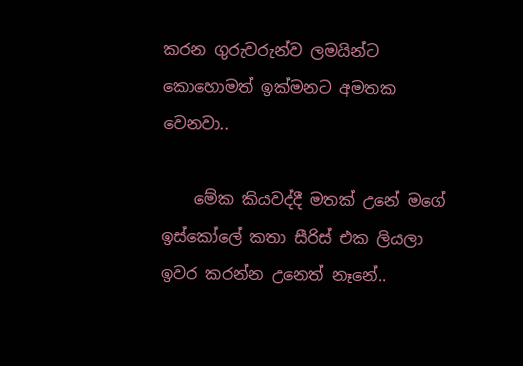කරන ගුරුවරුන්ව ලමයින්ට කොහොමත් ඉක්මනට අමතක වෙනවා..

    මේක කියවද්දී මතක් උනේ මගේ ඉස්කෝලේ කතා සීරිස් එක ලියලා ඉවර කරන්න උනෙත් නෑනේ..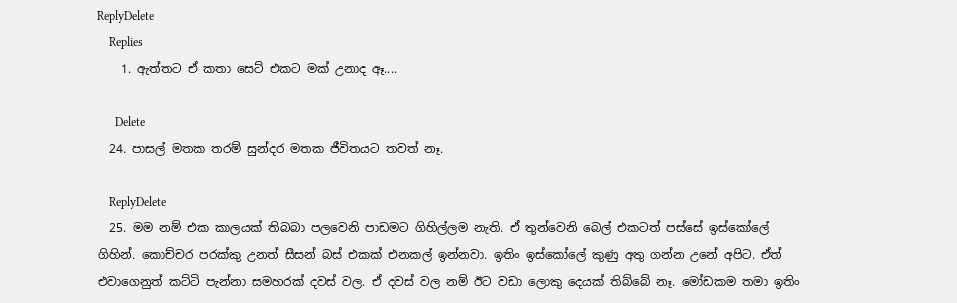ReplyDelete
    Replies
    1. ඇත්තට ඒ කතා සෙට් එකට මක් උනාද ඈ....

      Delete
  24. පාසල් මතක තරම් සුන්දර මතක ජීවිතයට තවත් නෑ.

    ReplyDelete
  25. මම නම් එක කාලයක් තිබබා පලවෙනි පාඩමට ගිහිල්ලම නැති. ඒ තුන්වෙනි බෙල් එකටත් පස්සේ ඉස්කෝලේ ගිහින්. කොච්චර පරක්කු උනත් සීසන් බස් එකක් එනකල් ඉන්නවා. ඉතිං ඉස්කෝලේ කුණු අතු ගන්න උනේ අපිට. ඒත් එවාගෙනුත් කට්ටි පැන්නා සමහරක් දවස් වල. ඒ දවස් වල නම් ඊට වඩා ලොකු දෙයක් තිබ්බේ නෑ. මෝඩකම තමා ඉතිං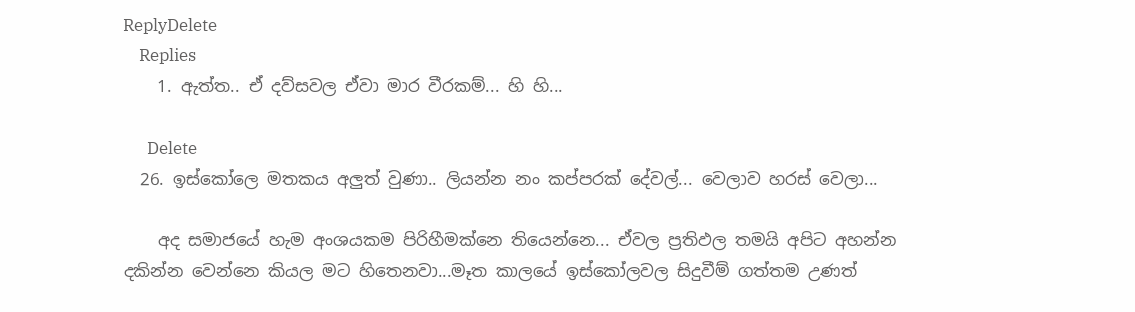ReplyDelete
    Replies
    1. ඇත්ත.. ඒ දව්සවල ඒවා මාර වීරකම්... හි හි...

      Delete
  26. ඉස්කෝලෙ මතකය අලුත් වුණා.. ලියන්න නං කප්පරක් දේවල්... වෙලාව හරස් වෙලා...

    අද සමාජයේ හැම අංශයකම පිරිහීමක්නෙ තියෙන්නෙ... ඒවල ප්‍රතිඵල තමයි අපිට අහන්න දකින්න වෙන්නෙ කියල මට හිතෙනවා...මෑත කාලයේ ඉස්කෝලවල සිදුවීම් ගත්තම උණත්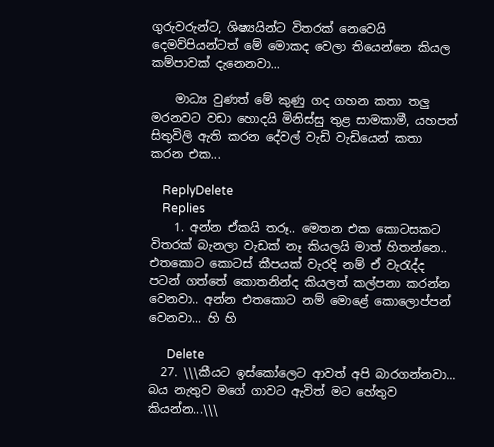ගුරුවරුන්ට, ශිෂ්‍යයින්ට විතරක් නෙවෙයි දෙමව්පියන්ටත් මේ මොකද වෙලා තියෙන්නෙ කියල කම්පාවක් දැනෙනවා...

    මාධ්‍ය වුණත් මේ කුණු ගද ගහන කතා තලු මරනවට වඩා හොදයි මිනිස්සු තුළ සාමකාමී, යහපත් සිතුවිලි ඇති කරන දේවල් වැඩි වැඩියෙන් කතා කරන එක...

    ReplyDelete
    Replies
    1. අන්න ඒකයි තරූ.. මෙතන එක කොටසකට විතරක් බැනලා වැඩක් නෑ කියලයි මාත් හිතන්නෙ.. එතකො‌ට කොටස් කීපයක් වැරදි නම් ඒ වැරැද්ද පටන් ගත්තේ කොතනින්ද කියලත් කල්පනා කරන්න වෙනවා.. අන්න එතකොට නම් මොළේ කොලොප්පන් වෙනවා... හි හි

      Delete
  27. \\\කීයට ඉස්කෝලෙට ආවත් අපි බාරගන්නවා... බය නැතුව මගේ ගාවට ඇවිත් මට ‌හේතුව කියන්න...\\\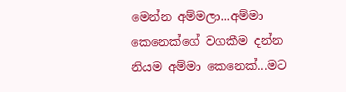මෙන්න අම්මලා...අම්මා කෙනෙක්ගේ වගකීම දන්න නියම අම්මා කෙනෙක්...මට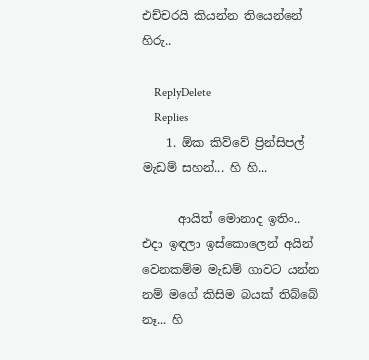එච්චරයි කියන්න තියෙන්නේ හිරු..

    ReplyDelete
    Replies
    1. ඕක කිව්වේ ප්‍රින්සිපල් මැඩම් සහන්... හි හි...

      ආයිත් මොනාද ඉතිං.. එදා ඉඳලා ඉස්කොලෙන් අයින් වෙනකම්ම මැඩම් ගාවට යන්න නම් මගේ කිසිම බයක් තිබ්බේ නෑ... හි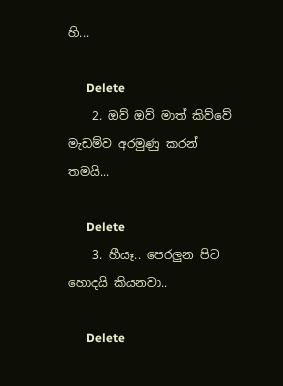හි...

      Delete
    2. ඔව් ඔව් මාත් කිව්වේ මැඩම්ව අරමුණු කරන් තමයි...

      Delete
    3. හීයෑ.. පෙරලුන පිට හොදයි කියනවා..

      Delete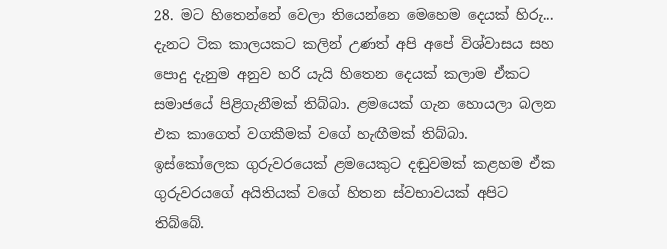28. මට හිතෙන්නේ වෙලා තියෙන්නෙ මෙහෙම දෙයක් හිරු... දැනට ටික කාලයකට කලින් උණත් අපි අපේ විශ්වාසය සහ පොදු දැනුම අනුව හරි යැ‍යි හිතෙන දෙයක් කලාම ඒකට සමාජයේ පිළිගැනීමක් තිබ්බා. ළමයෙක් ගැන හොයලා බලන එක කාගෙත් වගකීමක් වගේ හැඟීමක් තිබ්බා. ඉස්කෝලෙක ගුරුවරයෙක් ළමයෙකුට දඬුවමක් කළහම ඒක ගුරුවරයගේ අයිතියක් වගේ හිතන ස්වභාවයක් අපිට තිබ්බේ.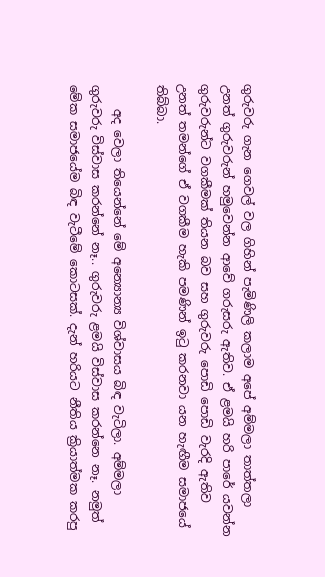ගුරුවරු ගැන ගෙවල් වල ගිහින් පැමිණිලි කලාම අපේ අම්මලා තාත්තලා උනත් ගුරුවරුන් හමුවෙන්න ආවේ ගරුසරු ඇතිව. ඒ ළමයි හරි පාරේ යවන්න ගුරුවරුන්ට වගකීමක් තියන බව සහ ගුරුවරු පොඩි පොඩි වැරදි ඇතිව උනත් තමන්ගේ ඒ වගකීම හැකි පමණින් ඉටු කරනවා යන හැඟීම සමාජයේ තිබ්බා.

    අද වෙලා තියෙන්නේ මේ අන්‍යොන්‍ය විශ්වාසය බිඳ වැටිලා. අම්මලා ගුරුවරු විස්වාස කරන්නේ නෑ.. ගුරුවරු ළමයි විස්වාස කරන්නෙ නෑ. නමුත් මේක සමාජයේම බිඳ වැටීමේ කොටසක්. දැන් හරියට නීතිය ක්‍රියාත්මක කරපු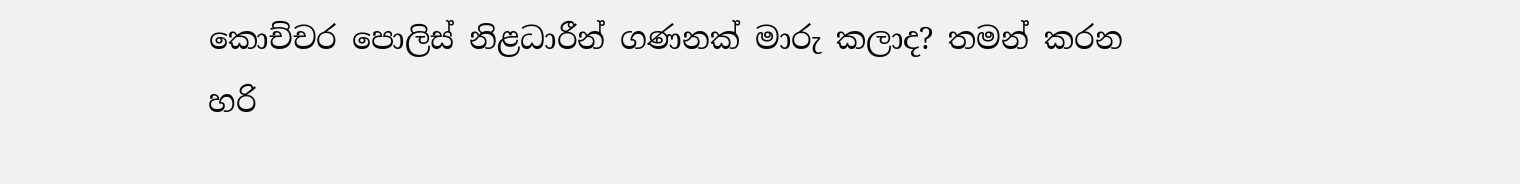කොච්චර පොලිස් නිළධාරීන් ගණනක් මාරු කලාද? තමන් කරන හරි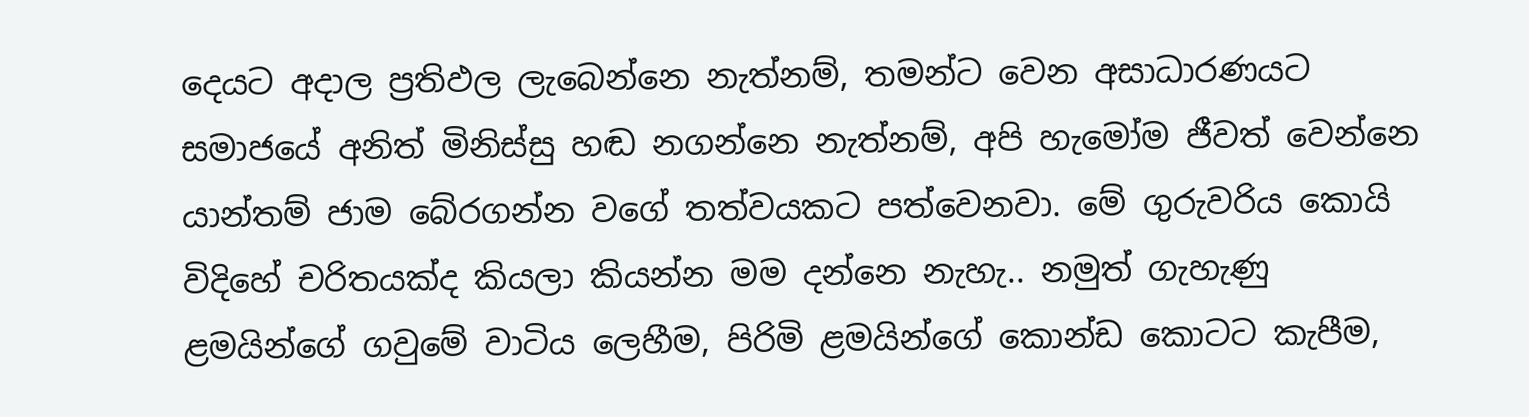දෙයට අදාල ප්‍රතිඵල ලැබෙන්නෙ නැත්නම්, තමන්ට වෙන අසාධාරණයට සමාජයේ අනිත් මිනිස්සු හඬ නගන්නෙ නැත්නම්, අපි හැමෝම ජීවත් වෙන්නෙ යාන්තම් ජාම බේරගන්න වගේ තත්වයකට පත්වෙනවා. මේ ගුරුවරිය කොයි විදිහේ චරිතයක්ද කියලා කියන්න මම දන්නෙ නැහැ.. නමුත් ගැහැණු ළමයින්ගේ ගවුමේ වාටිය ලෙහීම, පිරිමි ළමයින්ගේ කොන්ඩ කොටට කැපීම,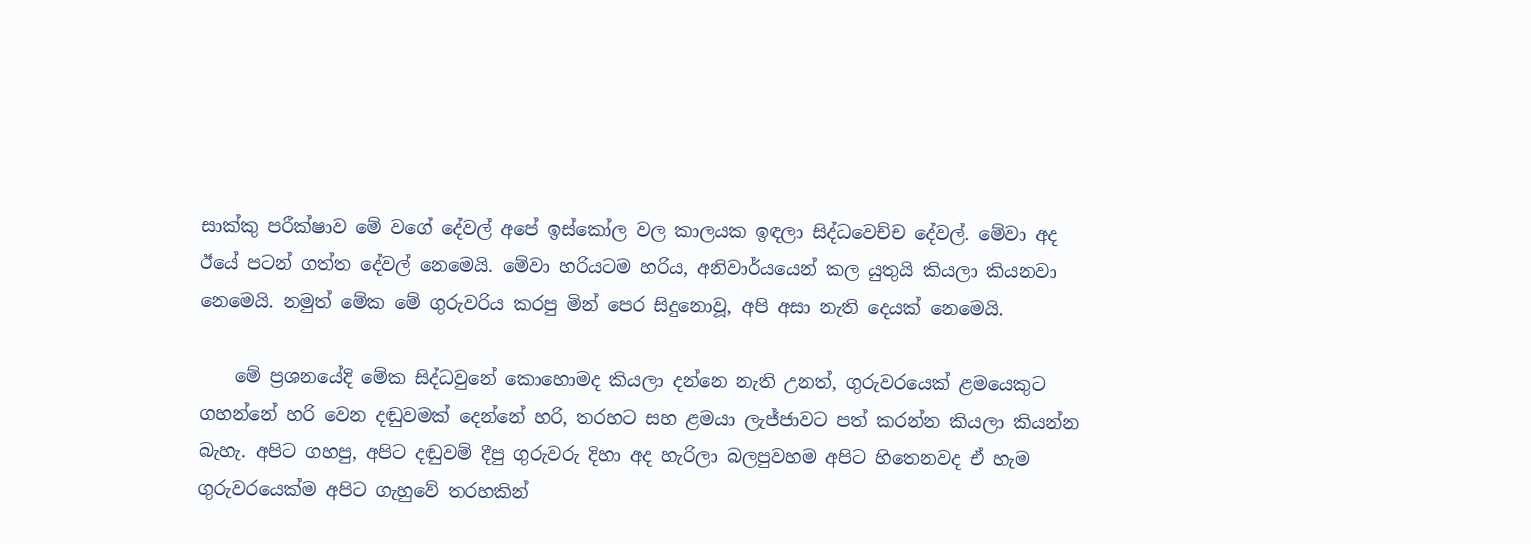සාක්කු පරීක්ෂාව මේ වගේ දේවල් අපේ ඉස්කෝල වල කාලයක ඉඳලා සිද්ධවෙච්ච දේවල්. මේවා අද ඊයේ පටන් ගත්ත දේවල් නෙමෙයි. මේවා හරියටම හරිය, අනිවාර්යයෙන් කල යුතුයි කියලා කියනවා නෙමෙයි. නමුත් මේක මේ ගුරුවරිය කරපු මින් පෙර සිදුනොවූ, අපි අසා නැති දෙයක් නෙමෙයි.

    මේ ප්‍රශනයේදි මේක සිද්ධවුනේ කොහොමද කියලා දන්නෙ නැති උනත්, ගුරුවරයෙක් ළමයෙකුට ගහන්නේ හරි වෙන දඬුවමක් දෙන්නේ හරි, තරහට සහ ළමයා ලැජ්ජාවට පත් කරන්න කියලා කියන්න බැහැ. අපිට ගහපු, අපිට දඬුවම් දීපු ගුරුවරු දිහා අද හැරිලා බලපුවහම අපිට හිතෙනවද ඒ හැම ගුරුවරයෙක්ම අපිට ගැහුවේ තරහකින්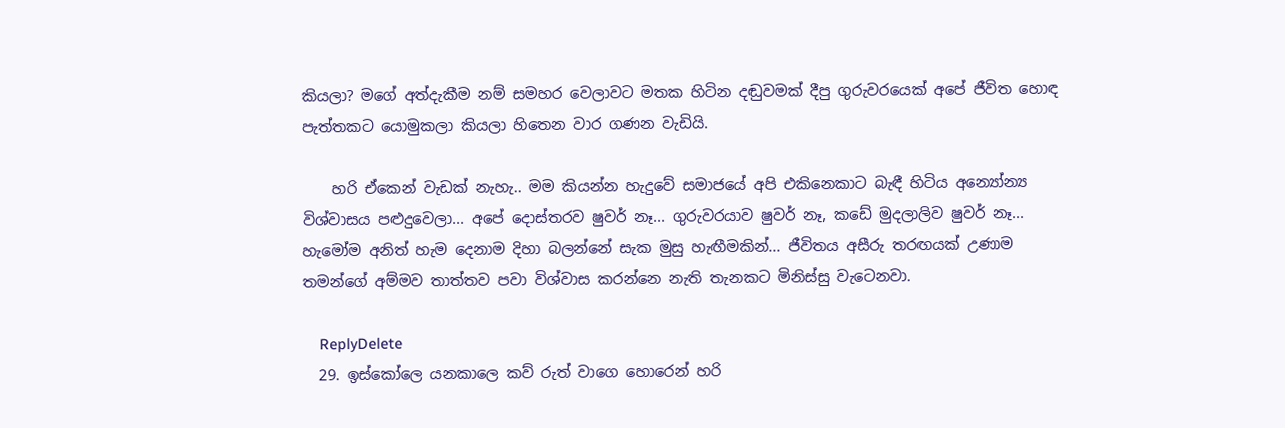කියලා? මගේ අත්දැකීම නම් සමහර වෙලාවට මතක හිටින දඬුවමක් දීපු ගුරුවරයෙක් අපේ ජීවිත හොඳ පැත්තකට යොමුකලා කියලා හිතෙන වාර ගණන වැඩියි.

    හරි ඒකෙන් වැඩක් නැහැ.. මම කියන්න හැදුවේ සමාජයේ අපි එකිනෙකාට බැඳී හිටිය අන්‍යෝන්‍ය විශ්වාසය පළුදුවෙලා... අපේ දොස්තරව ෂුවර් නෑ... ගුරුවරයාව ෂුවර් නෑ, කඩේ මුදලාලිව ෂුවර් නෑ... හැමෝම අනිත් හැම දෙනාම දිහා බලන්නේ සැක මුසු හැඟීමකින්... ජීවිතය අසීරු තරඟයක් උණාම තමන්ගේ අම්මව තාත්තව පවා විශ්වාස කරන්නෙ නැති තැනකට මිනිස්සු වැටෙනවා.

    ReplyDelete
  29. ඉස්කෝලෙ යනකාලෙ කව් රුත් වාගෙ හොරෙන් හරි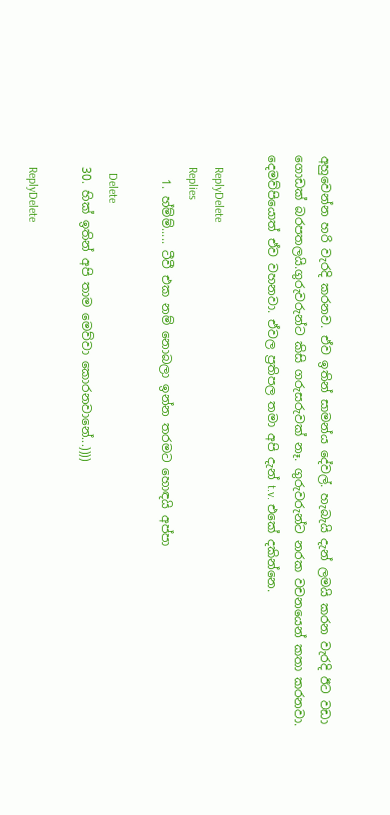අහුවෙන්න හරි වැරදි කරනව. ඒව ඉතින් සාමන්ය දේවල්. හැබැයි දැන් ලමයි කරන වැරදි ඊට වඩා ගොඩක් බරපතලයි.ගුරුවරුන්ට කිසි ගරුසරුවක් නෑ. ගුරුවරුන්ට නරක වචනයෙන් කතා කරනවා. දෙමව්පියොත් ඒව වහනවා. ඒවල ප්‍රතිපල තමා අපි දැන් t.v. එකේ දකින්නෙ.

    ReplyDelete
    Replies
    1. හ්ම්ම්..... ටීවී එක නම් නොබලා ඉන්න තරමට හොඳයි අප්පා

      Delete
  30. හික් ඉතින් අපි තාම මෙව්වා කොරනවානේ...))))

    ReplyDelete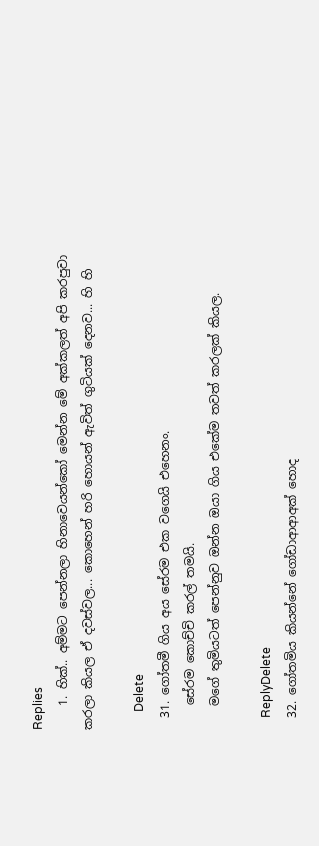Replies
    1. හික්.. අම්මට පෙන්නලා හිනාවෙයන්කෝ මෙන්න මේ අක්කලත් අපි කරපුවා කරලා කියල ඒ දවස්වල... කොහෙන් හරි හොයන් ඇවිත් ගුටියක් දෙනව... හි හි

      Delete
  31. ගෝතමී ගිය අය සේරම එක වගෙයි එහෙනං.
    සේරම කොච්චි කරල් තමයි.
    මගේ තුමියටත් පෙන්නුව ඔන්න ඔයා ගිය එකේම තවත් කරලක් කියල.

    ReplyDelete
  32. ගෝතමිය කියන්නේ ගෝඩාආආඅක් හොද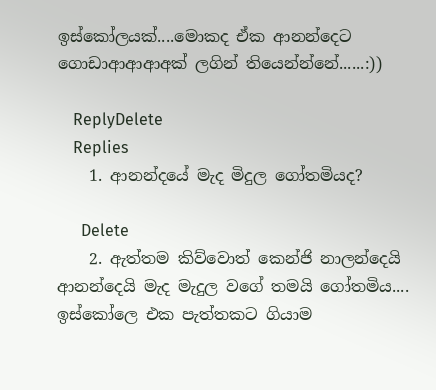ඉස්කෝලයක්....මොකද ඒක ආනන්දෙට ගොඩාආආආඅක් ලගින් තියෙන්න්නේ......:))

    ReplyDelete
    Replies
    1. ආනන්දයේ මැද මිදුල ගෝතමියද?

      Delete
    2. ඇත්තම කිව්වොත් කෙන්ජි නාලන්දෙයි ආනන්දෙයි මැද මැදුල වගේ තමයි ගෝතමිය.... ඉස්‌කෝලෙ එක පැත්තකට ගියාම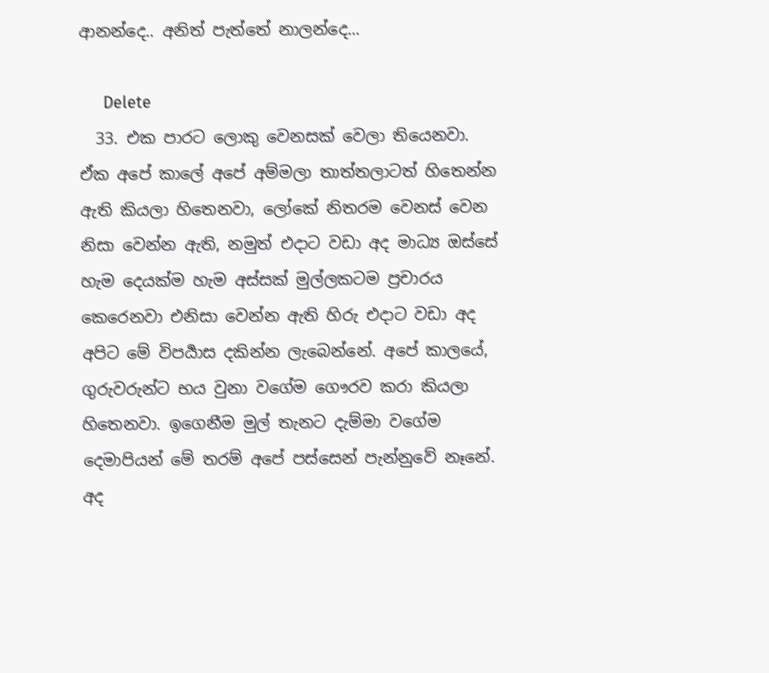ආනන්දෙ.. අනිත් පැත්තේ නාලන්දෙ...

      Delete
  33. එක පාරට ලොකු වෙනසක් වෙලා තියෙනවා. ඒක අපේ කාලේ අපේ අම්මලා තාත්තලාටත් හිතෙන්න ඇති කියලා හිතෙනවා, ලෝකේ නිතරම වෙනස් වෙන නිසා වෙන්න ඇති, නමුත් එදාට වඩා අද මාධ්‍ය ඔස්සේ හැම දෙයක්ම හැම අස්සක් මුල්ලකටම ප්‍රචාරය කෙරෙනවා එනිසා වෙන්න ඇති හිරු එදාට වඩා අද අපිට මේ විපර්‍යාස දකින්න ලැබෙන්නේ. අපේ කාලයේ, ගුරුවරුන්ට භය වුනා වගේම ගෞරව කරා කියලා හිතෙනවා. ඉගෙනීම මුල් තැනට දැම්මා වගේම දෙමාපියන් මේ තරම් අපේ පස්සෙන් පැන්නුවේ නෑනේ. අද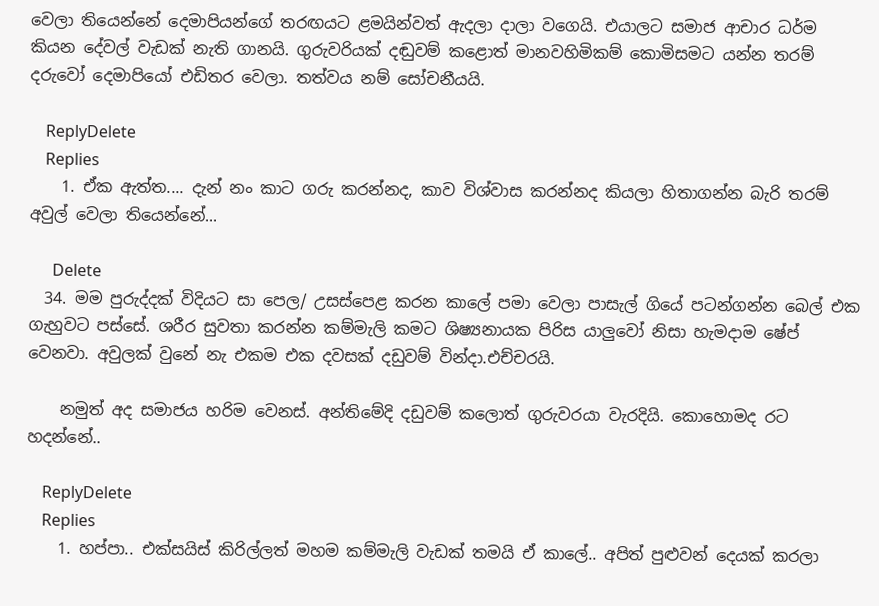වෙලා තියෙන්නේ දෙමාපියන්ගේ තරඟයට ළමයින්වත් ඇදලා දාලා වගෙයි. එයාලට සමාජ ආචාර ධර්ම කියන දේවල් වැඩක් නැති ගානයි. ගුරුවරියක් දඬුවම් කළොත් මානවහිමිකම් කොමිසමට යන්න තරම් දරුවෝ දෙමාපියෝ එඩිතර වෙලා. තත්වය නම් සෝචනීයයි.

    ReplyDelete
    Replies
    1. ඒක ඇත්ත.... දැන් නං කාට ගරු කරන්නද, කාව විශ්වාස කරන්නද කියලා හිතාගන්න බැරි තරම් අවුල් වෙලා තියෙන්නේ...

      Delete
  34. මම පුරුද්දක් විදියට සා පෙල/ උසස්පෙළ කරන කාලේ පමා වෙලා පාසැල් ගියේ පටන්ගන්න බෙල් එක ගැහුවට පස්සේ. ශරීර සුවතා කරන්න කම්මැලි කමට ශිෂ්‍යනායක පිරිස යාලුවෝ නිසා හැමදාම ෂේප් වෙනවා. අවුලක් වුනේ නැ එකම එක දවසක් දඩුවම් වින්දා.එච්චරයි.

    නමුත් අද සමාජය හරිම වෙනස්. අන්තිමේදි දඩුවම් කලොත් ගුරුවරයා වැරදියි. කොහොමද රට හදන්නේ..

    ReplyDelete
    Replies
    1. හප්පා.. එක්සයිස් කිරිල්ලත් මහම කම්මැලි වැඩක් තමයි ඒ කාලේ.. අපිත් පුළුවන් දෙයක් කරලා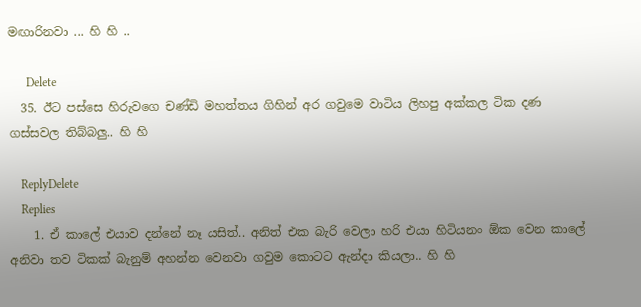මඟාරිනවා ... හි හි ..

      Delete
  35. ඊට පස්සෙ හිරුවගෙ චණ්ඩි මහත්තය ගිහින් අර ගවුමෙ වාටිය ලිහපු අක්කල ටික දණ ගස්සවල තිබ්බලු.. හි හි

    ReplyDelete
    Replies
    1. ඒ කාලේ එයාව දන්නේ නෑ යසිත්.. අනිත් එක බැරි වෙලා හරි එයා හිටියනං ඕක වෙන කාලේ අනිවා තව ටිකක් බැනුම් අහන්න වෙනවා ගවුම කොටට ඇන්දා කියලා.. හි හි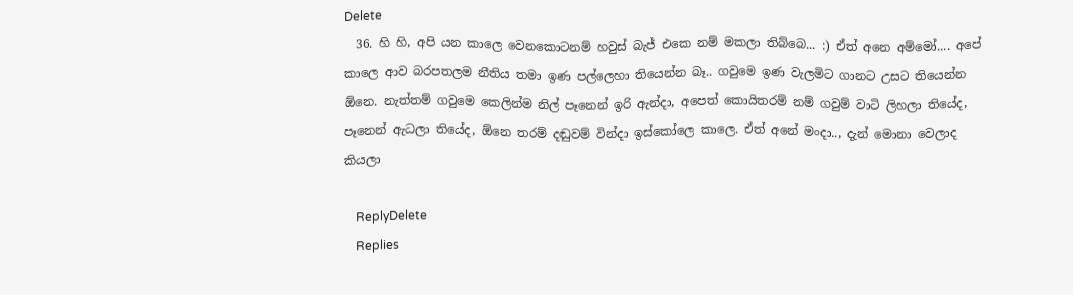Delete
  36. හි හි, අපි යන කාලෙ වෙනකොටනම් හවුස් බැජ් එකෙ නම් මකලා තිබ්බෙ... :) ඒත් අනෙ අම්මෝ.... අපේ කාලෙ ආව බරපතලම නීතිය තමා ඉණ පල්ලෙහා තියෙන්න බෑ.. ගවුමෙ ඉණ වැලමිට ගානට උසට තියෙන්න ඕනෙ. නැත්තම් ගවුමෙ කෙලින්ම නිල් පෑනෙන් ඉරි ඇන්දා, අපෙත් කොයිතරම් නම් ගවුම් වාටි ලිහලා තියේද, පෑනෙන් ඇධලා තියේද, ඕනෙ තරම් දඬුවම් වින්දා ඉස්කෝලෙ කාලෙ. ඒත් අනේ මංදා.., දැන් මොනා වෙලාද කියලා

    ReplyDelete
    Replies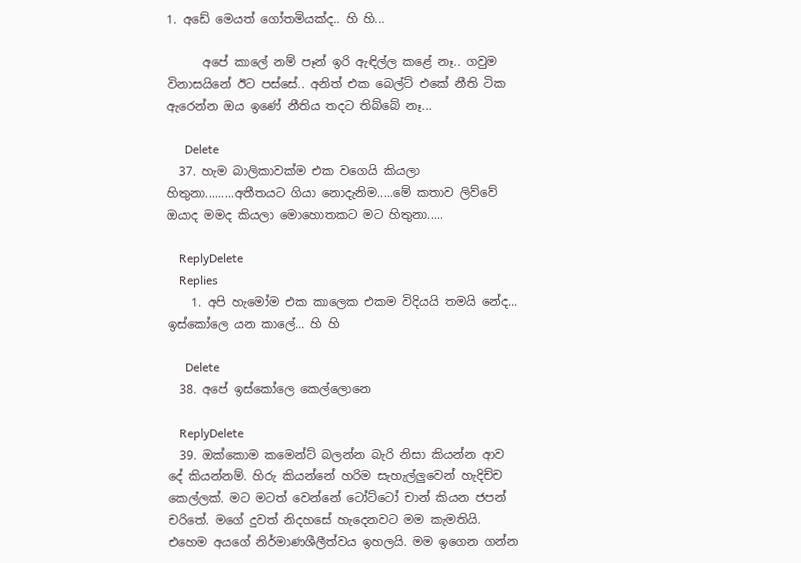1. අඩේ මෙයත් ගෝතමියක්ද.. හි හි...

      අපේ කාලේ නම් පෑන් ඉරි ඇඳිල්ල කළේ නෑ.. ගවුම විනාසයිනේ ඊට පස්සේ.. අනිත් එක බෙල්ට් එකේ නීති ටික ඇරෙන්න ඔය ඉණේ නීතිය තදට තිබ්බේ නෑ...

      Delete
  37. හැම බාලිකාවක්ම එක වගෙයි කියලා හිතුනා.........අතීතයට ගියා නොදැනිම.....මේ කතාව ලිව්වේ ඔයාද මමද කියලා මොහොතකට මට හිතුනා.....

    ReplyDelete
    Replies
    1. අපි හැමෝම එක කාලෙක එකම විදියයි තමයි නේද... ඉස්කෝලෙ යන කාලේ... හි හි

      Delete
  38. අපේ ඉස්කෝලෙ කෙල්ලොනෙ

    ReplyDelete
  39. ඔක්කොම කමෙන්ට් බලන්න බැරි නිසා කියන්න ආව දේ කියන්නම්. හිරු කියන්නේ හරිම සැහැල්ලුවෙන් හැදිච්ච කෙල්ලක්. මට මටත් වෙන්නේ ටෝට්ටෝ චාන් කියන ජපන් චරිතේ. මගේ දුවත් නිදහසේ හැදෙනවට මම කැමතියි. එහෙම අයගේ නිර්මාණශීලීත්වය ඉහලයි. මම ඉගෙන ගන්න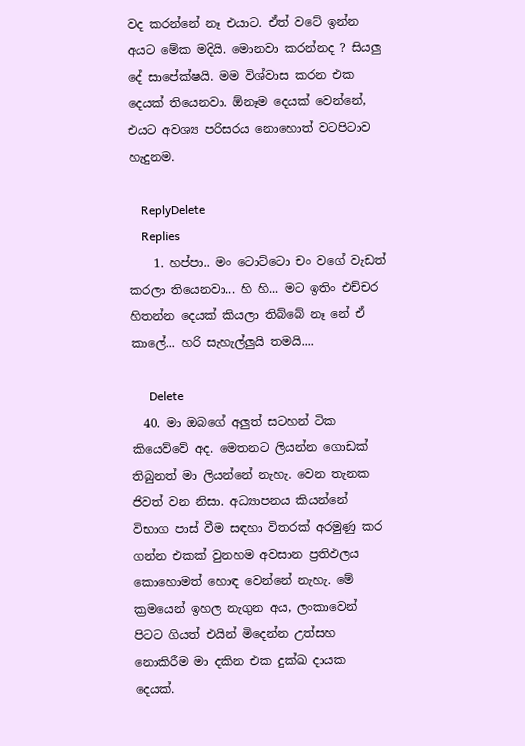වද කරන්නේ නෑ එයාට. ඒත් වටේ ඉන්න අයට මේක මදියි. මොනවා කරන්නද ? සියලු දේ සාපේක්ෂයි. මම විශ්වාස කරන එක දෙයක් තියෙනවා. ඕනෑම දෙයක් වෙන්නේ, එයට අවශ්‍ය පරිසරය නොහොත් වටපිටාව හැදුනම.

    ReplyDelete
    Replies
    1. හප්පා.. මං ටොට්ටො චං වගේ වැඩත් කරලා තියෙනවා... හි හි... මට ඉතිං එච්චර හිතන්න දෙයක් කියලා තිබ්බේ නෑ නේ ඒ කාලේ... හරි සැහැල්ලුයි තමයි....

      Delete
  40. මා ඔබගේ අලුත් සටහන් ටික කියෙව්වේ අද. මෙතනට ලියන්න ගොඩක් තිබුනත් මා ලියන්නේ නැහැ. වෙන තැනක ජිවත් වන නිසා. අධ්‍යාපනය කියන්නේ විභාග පාස් වීම සඳහා විතරක් අරමුණු කර ගන්න එකක් වුනහම අවසාන ප්‍රතිඵලය කොහොමත් හොඳ වෙන්නේ නැහැ. මේ ක්‍රමයෙන් ඉහල නැගුන අය, ලංකාවෙන් පිටට ගියත් එයින් මිදෙන්න උත්සහ නොකිරීම මා දකින එක දුක්ඛ දායක දෙයක්.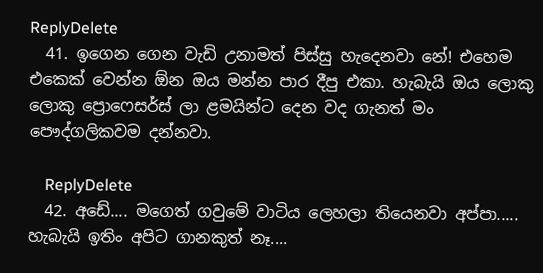ReplyDelete
  41. ඉගෙන ගෙන වැඩි උනාමත් පිස්සු හැදෙනවා නේ! එහෙම එකෙක් වෙන්න ඕන ඔය මන්න පාර දීපු එකා. හැබැයි ඔය ලොකු ලොකු ප්‍රොෆෙසර්ස් ලා ළමයින්ට දෙන වද ගැනත් මං පෞද්ගලිකවම දන්නවා.

    ReplyDelete
  42. අඩේ.... මගෙත් ගවුමේ වාටිය ලෙහලා තියෙනවා අප්පා..... හැබැයි ඉතිං අපිට ගානකුත් නෑ....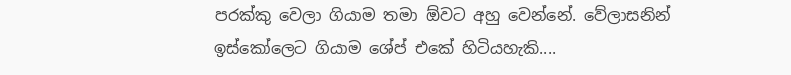පරක්කු වෙලා ගියාම තමා ඕවට අහු වෙන්නේ. වේලාසනින් ඉස්කෝලෙට ගියාම ශේප් එකේ හිටියහැකි....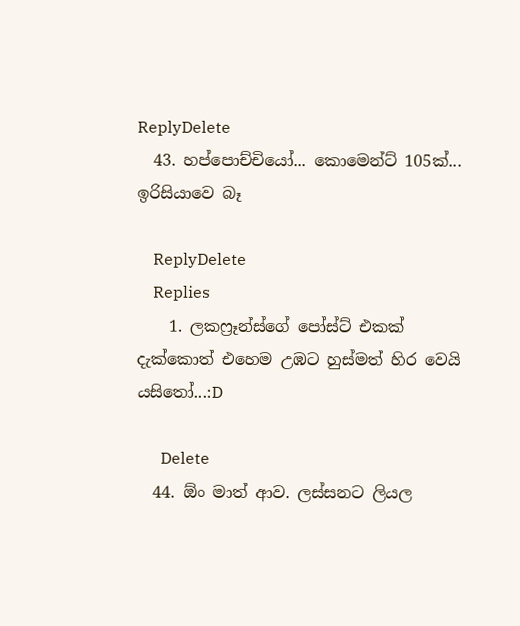ReplyDelete
  43. හප්පොච්චියෝ... කොමෙන්ට් 105ක්... ඉරිසියාවෙ බෑ

    ReplyDelete
    Replies
    1. ලකෆ්‍රෑන්ස්ගේ පෝස්ට් එකක් දැක්කොත් එහෙම උඹට හුස්මත් හිර වෙයි යසිතෝ...:D

      Delete
  44. ඕං මාත් ආව. ලස්සනට ලියල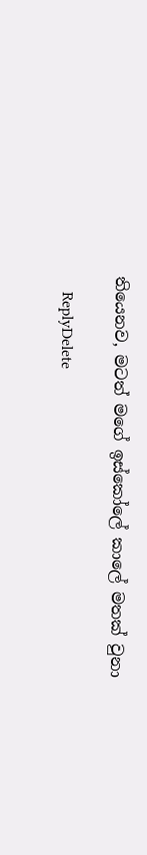තියෙනව, මටත් මගේ ඉස්කෝලේ කාලේ මතක් වුනා

    ReplyDelete